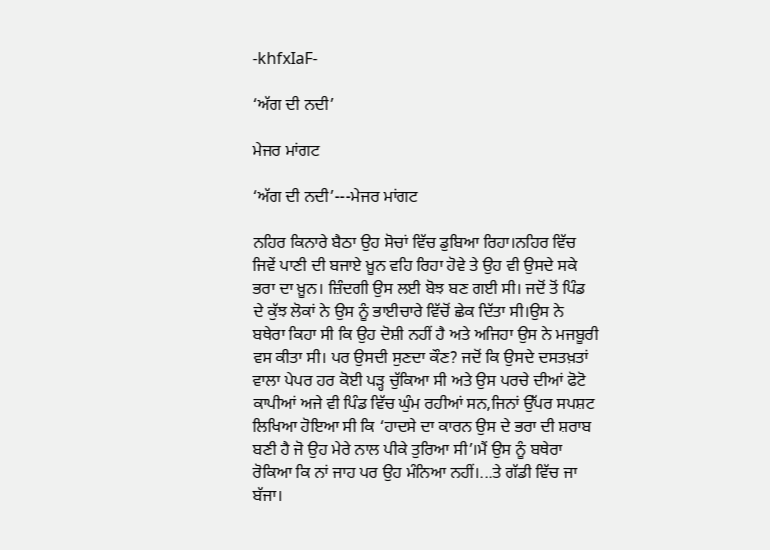-khfxIaF-

‘ਅੱਗ ਦੀ ਨਦੀ’

ਮੇਜਰ ਮਾਂਗਟ

‘ਅੱਗ ਦੀ ਨਦੀ’---ਮੇਜਰ ਮਾਂਗਟ

ਨਹਿਰ ਕਿਨਾਰੇ ਬੈਠਾ ਉਹ ਸੋਚਾਂ ਵਿੱਚ ਡੁਬਿਆ ਰਿਹਾ।ਨਹਿਰ ਵਿੱਚ ਜਿਵੇਂ ਪਾਣੀ ਦੀ ਬਜਾਏ ਖ਼ੂਨ ਵਹਿ ਰਿਹਾ ਹੋਵੇ ਤੇ ਉਹ ਵੀ ਉਸਦੇ ਸਕੇ ਭਰਾ ਦਾ ਖ਼ੂਨ। ਜ਼ਿੰਦਗੀ ਉਸ ਲਈ ਬੋਝ ਬਣ ਗਈ ਸੀ। ਜਦੋਂ ਤੋਂ ਪਿੰਡ ਦੇ ਕੁੱਝ ਲੋਕਾਂ ਨੇ ਉਸ ਨੂੰ ਭਾਈਚਾਰੇ ਵਿੱਚੋਂ ਛੇਕ ਦਿੱਤਾ ਸੀ।ਉਸ ਨੇ ਬਥੇਰਾ ਕਿਹਾ ਸੀ ਕਿ ਉਹ ਦੋਸ਼ੀ ਨਹੀਂ ਹੈ ਅਤੇ ਅਜਿਹਾ ਉਸ ਨੇ ਮਜਬੂਰੀ ਵਸ ਕੀਤਾ ਸੀ। ਪਰ ਉਸਦੀ ਸੁਣਦਾ ਕੌਣ? ਜਦੋਂ ਕਿ ਉਸਦੇ ਦਸਤਖ਼ਤਾਂ ਵਾਲਾ ਪੇਪਰ ਹਰ ਕੋਈ ਪੜ੍ਹ ਚੁੱਕਿਆ ਸੀ ਅਤੇ ਉਸ ਪਰਚੇ ਦੀਆਂ ਫੋਟੋ ਕਾਪੀਆਂ ਅਜੇ ਵੀ ਪਿੰਡ ਵਿੱਚ ਘੁੰਮ ਰਹੀਆਂ ਸਨ,ਜਿਨਾਂ ਉੱਪਰ ਸਪਸ਼ਟ ਲਿਖਿਆ ਹੋਇਆ ਸੀ ਕਿ ‘ਹਾਦਸੇ ਦਾ ਕਾਰਨ ਉਸ ਦੇ ਭਰਾ ਦੀ ਸ਼ਰਾਬ ਬਣੀ ਹੈ ਜੋ ਉਹ ਮੇਰੇ ਨਾਲ ਪੀਕੇ ਤੁਰਿਆ ਸੀ’।ਮੈਂ ਉਸ ਨੂੰ ਬਥੇਰਾ ਰੋਕਿਆ ਕਿ ਨਾਂ ਜਾਹ ਪਰ ਉਹ ਮੰਨਿਆ ਨਹੀਂ।...ਤੇ ਗੱਡੀ ਵਿੱਚ ਜਾ ਬੱਜਾ।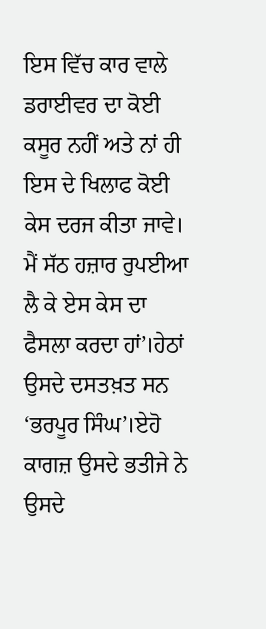ਇਸ ਵਿੱਚ ਕਾਰ ਵਾਲੇ ਡਰਾਈਵਰ ਦਾ ਕੋਈ ਕਸੂਰ ਨਹੀਂ ਅਤੇ ਨਾਂ ਹੀ ਇਸ ਦੇ ਖਿਲਾਫ ਕੋਈ ਕੇਸ ਦਰਜ ਕੀਤਾ ਜਾਵੇ। ਮੈਂ ਸੱਠ ਹਜ਼ਾਰ ਰੁਪਈਆ ਲੈ ਕੇ ਏਸ ਕੇਸ ਦਾ ਫੈਸਲਾ ਕਰਦਾ ਹਾਂ’।ਹੇਠਾਂ ਉਸਦੇ ਦਸਤਖ਼ਤ ਸਨ ‘ਭਰਪੂਰ ਸਿੰਘ’।ਏਹੋ ਕਾਗਜ਼ ਉਸਦੇ ਭਤੀਜੇ ਨੇ ਉਸਦੇ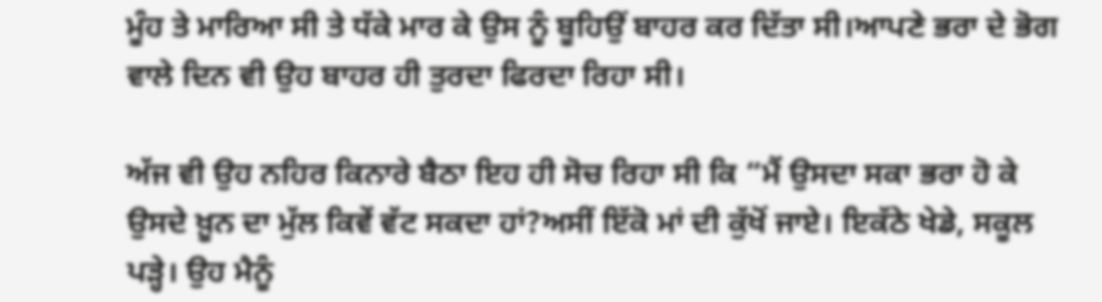ਮੂੰਹ ਤੇ ਮਾਰਿਆ ਸੀ ਤੇ ਧੱਕੇ ਮਾਰ ਕੇ ਉਸ ਨੂੰ ਬੂਹਿਉਂ ਬਾਹਰ ਕਰ ਦਿੱਤਾ ਸੀ।ਆਪਣੇ ਭਰਾ ਦੇ ਭੋਗ ਵਾਲੇ ਦਿਨ ਵੀ ਉਹ ਬਾਹਰ ਹੀ ਤੁਰਦਾ ਫਿਰਦਾ ਰਿਹਾ ਸੀ।

ਅੱਜ ਵੀ ਉਹ ਨਹਿਰ ਕਿਨਾਰੇ ਬੈਠਾ ਇਹ ਹੀ ਸੋਚ ਰਿਹਾ ਸੀ ਕਿ “ਮੈਂ ਉਸਦਾ ਸਕਾ ਭਰਾ ਹੋ ਕੇ ਉਸਦੇ ਖ਼ੂਨ ਦਾ ਮੁੱਲ ਕਿਵੇਂ ਵੱਟ ਸਕਦਾ ਹਾਂ?ਅਸੀਂ ਇੱਕੋ ਮਾਂ ਦੀ ਕੁੱਖੋਂ ਜਾਏ। ਇਕੱਠੇ ਖੇਡੇ, ਸਕੂਲ ਪੜ੍ਹੇ। ਉਹ ਮੈਨੂੰ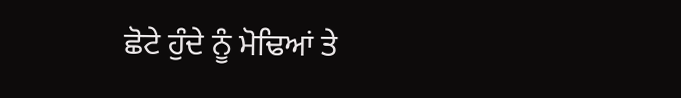ਛੋਟੇ ਹੁੰਦੇ ਨੂੰ ਮੋਢਿਆਂ ਤੇ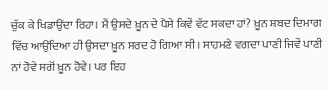ਚੁੱਕ ਕੇ ਖਿਡਾਉਂਦਾ ਰਿਹਾ। ਮੈਂ ਉਸਦੇ ਖ਼ੂਨ ਦੇ ਪੈਸੇ ਕਿਵੇਂ ਵੱਟ ਸਕਦਾ ਹਾਂ? ਖ਼ੂਨ ਸ਼ਬਦ ਦਿਮਾਗ ਵਿੱਚ ਆਉਂਦਿਆ ਹੀ ਉਸਦਾ ਖ਼ੂਨ ਸਰਦ ਹੋ ਗਿਆ ਸੀ। ਸਾਹਮਣੇ ਵਗਦਾ ਪਾਣੀ ਜਿਵੇਂ ਪਾਣੀ ਨਾਂ ਹੋਵੇ ਸਗੋਂ ਖ਼ੂਨ ਹੋਵੇ। ਪਰ ਇਹ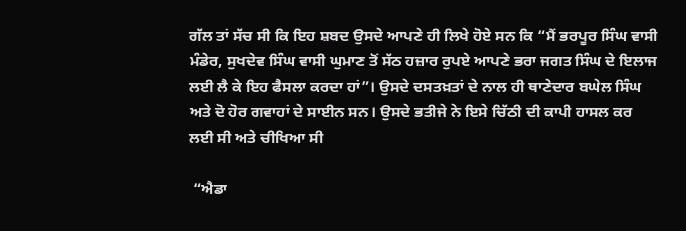ਗੱਲ ਤਾਂ ਸੱਚ ਸੀ ਕਿ ਇਹ ਸ਼ਬਦ ਉਸਦੇ ਆਪਣੇ ਹੀ ਲਿਖੇ ਹੋਏ ਸਨ ਕਿ “ਮੈਂ ਭਰਪੂਰ ਸਿੰਘ ਵਾਸੀ ਮੰਡੇਰ, ਸੁਖਦੇਵ ਸਿੰਘ ਵਾਸੀ ਘੁਮਾਣ ਤੋਂ ਸੱਠ ਹਜ਼ਾਰ ਰੁਪਏ ਆਪਣੇ ਭਰਾ ਜਗਤ ਸਿੰਘ ਦੇ ਇਲਾਜ ਲਈ ਲੈ ਕੇ ਇਹ ਫੈਸਲਾ ਕਰਦਾ ਹਾਂ”। ਉਸਦੇ ਦਸਤਖ਼ਤਾਂ ਦੇ ਨਾਲ ਹੀ ਥਾਣੇਦਾਰ ਬਘੇਲ ਸਿੰਘ ਅਤੇ ਦੋ ਹੋਰ ਗਵਾਹਾਂ ਦੇ ਸਾਈਨ ਸਨ। ਉਸਦੇ ਭਤੀਜੇ ਨੇ ਇਸੇ ਚਿੱਠੀ ਦੀ ਕਾਪੀ ਹਾਸਲ ਕਰ ਲਈ ਸੀ ਅਤੇ ਚੀਖਿਆ ਸੀ

 “ਐਡਾ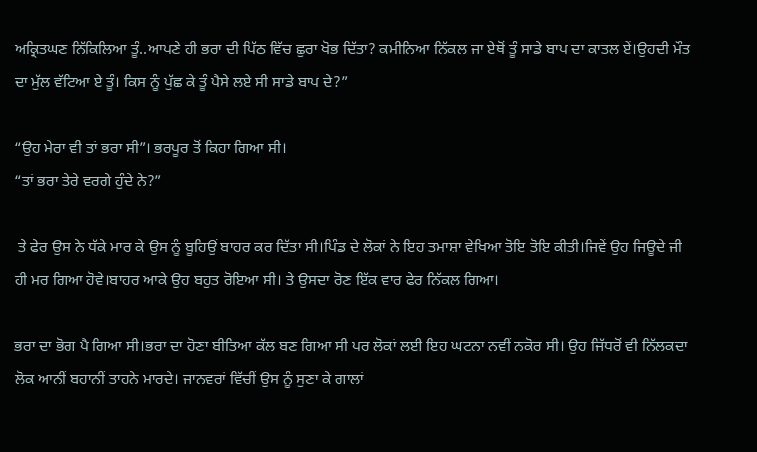ਅਕ੍ਰਿਤਘਣ ਨਿੱਕਿਲਿਆ ਤੂੰ..ਆਪਣੇ ਹੀ ਭਰਾ ਦੀ ਪਿੱਠ ਵਿੱਚ ਛੁਰਾ ਖੋਭ ਦਿੱਤਾ? ਕਮੀਨਿਆ ਨਿੱਕਲ ਜਾ ਏਥੋਂ ਤੂੰ ਸਾਡੇ ਬਾਪ ਦਾ ਕਾਤਲ ਏਂ।ਉਹਦੀ ਮੌਤ ਦਾ ਮੁੱਲ ਵੱਟਿਆ ਏ ਤੂੰ। ਕਿਸ ਨੂੰ ਪੁੱਛ ਕੇ ਤੂੰ ਪੈਸੇ ਲਏ ਸੀ ਸਾਡੇ ਬਾਪ ਦੇ?”

“ਉਹ ਮੇਰਾ ਵੀ ਤਾਂ ਭਰਾ ਸੀ”। ਭਰਪੂਰ ਤੋਂ ਕਿਹਾ ਗਿਆ ਸੀ।
“ਤਾਂ ਭਰਾ ਤੇਰੇ ਵਰਗੇ ਹੁੰਦੇ ਨੇ?”

 ਤੇ ਫੇਰ ਉਸ ਨੇ ਧੱਕੇ ਮਾਰ ਕੇ ਉਸ ਨੂੰ ਬੂਹਿਉਂ ਬਾਹਰ ਕਰ ਦਿੱਤਾ ਸੀ।ਪਿੰਡ ਦੇ ਲੋਕਾਂ ਨੇ ਇਹ ਤਮਾਸ਼ਾ ਵੇਖਿਆ ਤੋਇ ਤੋਇ ਕੀਤੀ।ਜਿਵੇਂ ਉਹ ਜਿਊਦੇ ਜੀ ਹੀ ਮਰ ਗਿਆ ਹੋਵੇ।ਬਾਹਰ ਆਕੇ ਉਹ ਬਹੁਤ ਰੋਇਆ ਸੀ। ਤੇ ਉਸਦਾ ਰੋਣ ਇੱਕ ਵਾਰ ਫੇਰ ਨਿੱਕਲ ਗਿਆ।

ਭਰਾ ਦਾ ਭੋਗ ਪੈ ਗਿਆ ਸੀ।ਭਰਾ ਦਾ ਹੋਣਾ ਬੀਤਿਆ ਕੱਲ ਬਣ ਗਿਆ ਸੀ ਪਰ ਲੋਕਾਂ ਲਈ ਇਹ ਘਟਨਾ ਨਵੀਂ ਨਕੋਰ ਸੀ। ਉਹ ਜਿੱਧਰੋਂ ਵੀ ਨਿੱਲਕਦਾ ਲੋਕ ਆਨੀਂ ਬਹਾਨੀਂ ਤਾਹਨੇ ਮਾਰਦੇ। ਜਾਨਵਰਾਂ ਵਿੱਚੀਂ ਉਸ ਨੂੰ ਸੁਣਾ ਕੇ ਗਾਲਾਂ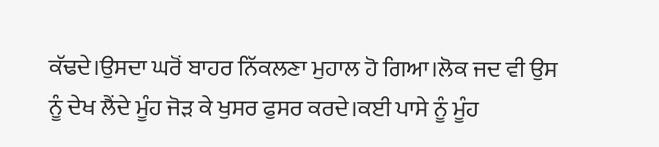ਕੱਢਦੇ।ਉਸਦਾ ਘਰੋਂ ਬਾਹਰ ਨਿੱਕਲਣਾ ਮੁਹਾਲ ਹੋ ਗਿਆ।ਲੋਕ ਜਦ ਵੀ ਉਸ ਨੂੰ ਦੇਖ ਲੈਂਦੇ ਮੂੰਹ ਜੋੜ ਕੇ ਖੁਸਰ ਫੁਸਰ ਕਰਦੇ।ਕਈ ਪਾਸੇ ਨੂੰ ਮੂੰਹ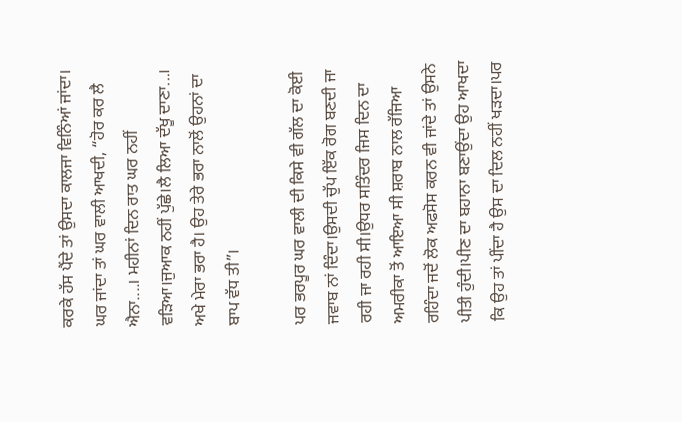ਕਰਕੇ ਹੱਸ ਪੈਂਦੇ ਤਾਂ ਉਸਦਾ ਕਾਲਜਾ ਵਿਨਿੰਆਂ ਜਾਂਦਾ। ਘਰ ਜਾਂਦਾ ਤਾਂ ਘਰ ਵਾਲੀ ਆਖਦੀ, “ਹੋਰ ਕਰ ਲੈ ਐਨਾ....। ਮਹੀਨਾਂ ਦਿਨ ਰਾਤ ਘਰ ਨਹੀਂ ਵੜਿਆ।ਜੁਆਕ ਨਹੀਂ ਪੁੱਛੇ।ਲੈ ਲਿਆ ਦੱਖੂ ਦਾਣਾ...। ਅਖੇ ਮੇਰਾ ਭਰਾ ਹੈ। ਉਹ ਤੇਰੇ ਭਰਾ ਨਾਲੋਂ ਉਹਨਾਂ ਦਾ ਬਾਪ ਵੱਧ ਤੀ”।

ਪਰ ਭਰਪੂਰ ਘਰ ਵਾਲੀ ਦੀ ਕਿਸੇ ਵੀ ਗੱਲ ਦਾ ਕੋਈ ਜਵਾਬ ਨਾਂ ਦਿੰਦਾ।ਉਸਦੀ ਚੁੱਪ ਇੱਕ ਰੋਗ ਬਣਦੀ ਜਾ ਰਹੀ ਜਾ ਰਹੀ ਸੀ।ਉਧਰ ਸਤਿੰਦਰ ਜਿਸ ਦਿਨ ਦਾ ਅਮਰੀਕਾ ਤੋਂ ਆਇਆ ਸੀ ਸ਼ਰਾਬ ਨਾਲ ਰੱਜਿਆ ਰਹਿੰਦਾ ਜਦੋਂ ਲੋਕ ਅਫਸੋਸ ਕਰਨ ਵੀ ਜਾਂਦੇ ਤਾਂ ਉਸਨੇ ਪੀਤੀ ਹੁੰਦੀ।ਪੀਣ ਦਾ ਬਹਾਨਾ ਬਣਾਉਂਦਾ ਉਹ ਆਖਦਾ ਕਿ ਉਹ ਤਾਂ ਪੀਂਦਾ ਹੈ ਉਸ ਦਾ ਦਿਲ ਨਹੀਂ ਖੜਦਾ।ਪਰ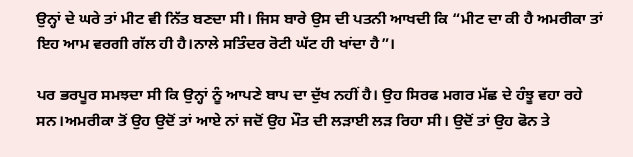ਉਨ੍ਹਾਂ ਦੇ ਘਰੇ ਤਾਂ ਮੀਟ ਵੀ ਨਿੱਤ ਬਣਦਾ ਸੀ। ਜਿਸ ਬਾਰੇ ਉਸ ਦੀ ਪਤਨੀ ਆਖਦੀ ਕਿ “ਮੀਟ ਦਾ ਕੀ ਹੈ ਅਮਰੀਕਾ ਤਾਂ ਇਹ ਆਮ ਵਰਗੀ ਗੱਲ ਹੀ ਹੈ।ਨਾਲੇ ਸਤਿੰਦਰ ਰੋਟੀ ਘੱਟ ਹੀ ਖਾਂਦਾ ਹੈ”।

ਪਰ ਭਰਪੂਰ ਸਮਝਦਾ ਸੀ ਕਿ ਉਨ੍ਹਾਂ ਨੂੰ ਆਪਣੇ ਬਾਪ ਦਾ ਦੁੱਖ ਨਹੀਂ ਹੈ। ਉਹ ਸਿਰਫ ਮਗਰ ਮੱਛ ਦੇ ਹੰਝੂ ਵਹਾ ਰਹੇ ਸਨ।ਅਮਰੀਕਾ ਤੋਂ ਉਹ ਉਦੋਂ ਤਾਂ ਆਏ ਨਾਂ ਜਦੋਂ ਉਹ ਮੌਤ ਦੀ ਲੜਾਈ ਲੜ ਰਿਹਾ ਸੀ। ਉਦੋਂ ਤਾਂ ਉਹ ਫੋਨ ਤੇ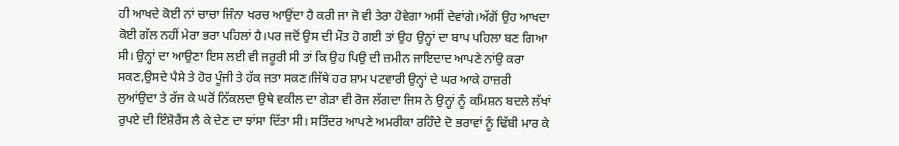ਹੀ ਆਖਦੇ ਕੋਈ ਨਾਂ ਚਾਚਾ ਜਿੰਨਾ ਖਰਚ ਆਉਂਦਾ ਹੈ ਕਰੀ ਜਾ ਜੋ ਵੀ ਤੇਰਾ ਹੋਵੇਗਾ ਅਸੀਂ ਦੇਵਾਂਗੇ।ਅੱਗੋਂ ਉਹ ਆਖਦਾ ਕੋਈ ਗੱਲ ਨਹੀਂ ਮੇਰਾ ਭਰਾ ਪਹਿਲਾਂ ਹੈ।ਪਰ ਜਦੋਂ ਉਸ ਦੀ ਮੌਤ ਹੋ ਗਈ ਤਾਂ ਉਹ ਉਨ੍ਹਾਂ ਦਾ ਬਾਪ ਪਹਿਲਾ ਬਣ ਗਿਆ ਸੀ। ਉਨ੍ਹਾਂ ਦਾ ਆਉਣਾ ਇਸ ਲਈ ਵੀ ਜਰੂਰੀ ਸੀ ਤਾਂ ਕਿ ਉਹ ਪਿਉ ਦੀ ਜ਼ਮੀਨ ਜਾਇਦਾਦ ਆਪਣੇ ਨਾਂਉ ਕਰਾ ਸਕਣ,ਉਸਦੇ ਪੈਸੇ ਤੇ ਹੋਰ ਪੂੰਜੀ ਤੇ ਹੱਕ ਜਤਾ ਸਕਣ।ਜਿੱਥੇ ਹਰ ਸ਼ਾਮ ਪਟਵਾਰੀ ਉਨ੍ਹਾਂ ਦੇ ਘਰ ਆਕੇ ਹਾਜ਼ਰੀ ਲੁਆਂਉਦਾ ਤੇ ਰੱਜ ਕੇ ਘਰੋਂ ਨਿੱਕਲਦਾ ਉਥੇ ਵਕੀਲ ਦਾ ਗੇੜਾ ਵੀ ਰੋਜ ਲੱਗਦਾ ਜਿਸ ਨੇ ਉਨ੍ਹਾਂ ਨੂੰ ਕਮਿਸ਼ਨ ਬਦਲੇ ਲੱਖਾਂ ਰੁਪਏ ਦੀ ਇੰਸ਼ੋਰੈਂਸ ਲੈ ਕੇ ਦੇਣ ਦਾ ਝਾਂਸਾ ਦਿੱਤਾ ਸੀ। ਸਤਿੰਦਰ ਆਪਣੇ ਅਮਰੀਕਾ ਰਹਿੰਦੇ ਦੋ ਭਰਾਵਾਂ ਨੂੰ ਢਿੱਬੀ ਮਾਰ ਕੇ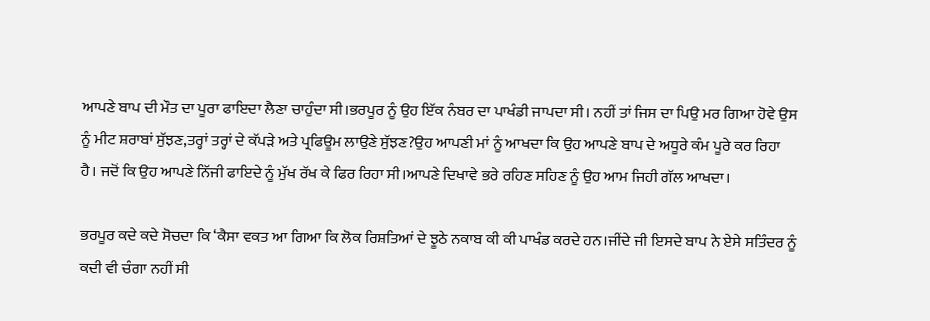ਆਪਣੇ ਬਾਪ ਦੀ ਮੌਤ ਦਾ ਪੂਰਾ ਫਾਇਦਾ ਲੈਣਾ ਚਾਹੁੰਦਾ ਸੀ।ਭਰਪੂਰ ਨੂੰ ਉਹ ਇੱਕ ਨੰਬਰ ਦਾ ਪਾਖੰਡੀ ਜਾਪਦਾ ਸੀ। ਨਹੀਂ ਤਾਂ ਜਿਸ ਦਾ ਪਿਉ ਮਰ ਗਿਆ ਹੋਵੇ ਉਸ ਨੂੰ ਮੀਟ ਸ਼ਰਾਬਾਂ ਸੁੱਝਣ,ਤਰ੍ਹਾਂ ਤਰ੍ਹਾਂ ਦੇ ਕੱਪੜੇ ਅਤੇ ਪ੍ਰਫਿਊਮ ਲਾਉਣੇ ਸੁੱਝਣ?ਉਹ ਆਪਣੀ ਮਾਂ ਨੂੰ ਆਖਦਾ ਕਿ ਉਹ ਆਪਣੇ ਬਾਪ ਦੇ ਅਧੂਰੇ ਕੰਮ ਪੂਰੇ ਕਰ ਰਿਹਾ ਹੈ। ਜਦੋਂ ਕਿ ਉਹ ਆਪਣੇ ਨਿੱਜੀ ਫਾਇਦੇ ਨੂੰ ਮੁੱਖ ਰੱਖ ਕੇ ਫਿਰ ਰਿਹਾ ਸੀ।ਆਪਣੇ ਦਿਖਾਵੇ ਭਰੇ ਰਹਿਣ ਸਹਿਣ ਨੂੰ ਉਹ ਆਮ ਜਿਹੀ ਗੱਲ ਆਖਦਾ।

ਭਰਪੂਰ ਕਦੇ ਕਦੇ ਸੋਚਦਾ ਕਿ ‘ਕੈਸਾ ਵਕਤ ਆ ਗਿਆ ਕਿ ਲੋਕ ਰਿਸ਼ਤਿਆਂ ਦੇ ਝੂਠੇ ਨਕਾਬ ਕੀ ਕੀ ਪਾਖੰਡ ਕਰਦੇ ਹਨ।ਜੀਂਦੇ ਜੀ ਇਸਦੇ ਬਾਪ ਨੇ ਏਸੇ ਸਤਿੰਦਰ ਨੂੰ ਕਦੀ ਵੀ ਚੰਗਾ ਨਹੀਂ ਸੀ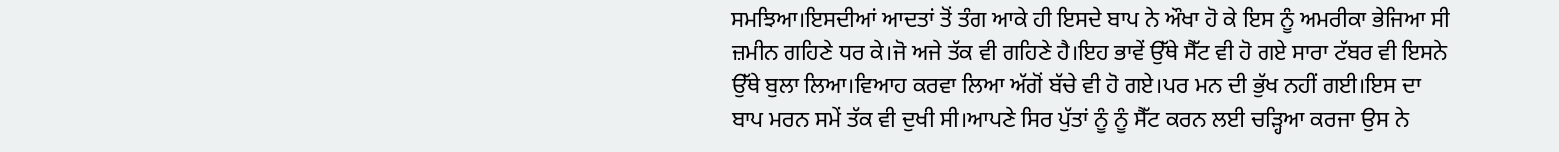ਸਮਝਿਆ।ਇਸਦੀਆਂ ਆਦਤਾਂ ਤੋਂ ਤੰਗ ਆਕੇ ਹੀ ਇਸਦੇ ਬਾਪ ਨੇ ਔਖਾ ਹੋ ਕੇ ਇਸ ਨੂੰ ਅਮਰੀਕਾ ਭੇਜਿਆ ਸੀ ਜ਼ਮੀਨ ਗਹਿਣੇ ਧਰ ਕੇ।ਜੋ ਅਜੇ ਤੱਕ ਵੀ ਗਹਿਣੇ ਹੈ।ਇਹ ਭਾਵੇਂ ਉੱਥੇ ਸੈੱਟ ਵੀ ਹੋ ਗਏ ਸਾਰਾ ਟੱਬਰ ਵੀ ਇਸਨੇ ਉੱਥੇ ਬੁਲਾ ਲਿਆ।ਵਿਆਹ ਕਰਵਾ ਲਿਆ ਅੱਗੋਂ ਬੱਚੇ ਵੀ ਹੋ ਗਏ।ਪਰ ਮਨ ਦੀ ਭੁੱਖ ਨਹੀਂ ਗਈ।ਇਸ ਦਾ ਬਾਪ ਮਰਨ ਸਮੇਂ ਤੱਕ ਵੀ ਦੁਖੀ ਸੀ।ਆਪਣੇ ਸਿਰ ਪੁੱਤਾਂ ਨੂੰ ਨੂੰ ਸੈੱਟ ਕਰਨ ਲਈ ਚੜ੍ਹਿਆ ਕਰਜਾ ਉਸ ਨੇ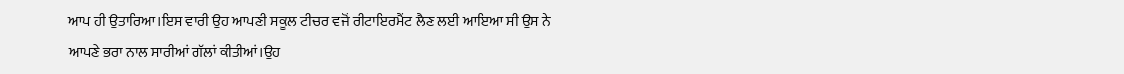ਆਪ ਹੀ ਉਤਾਰਿਆ।ਇਸ ਵਾਰੀ ਉਹ ਆਪਣੀ ਸਕੂਲ ਟੀਚਰ ਵਜੋਂ ਰੀਟਾਇਰਮੈਂਟ ਲੈਣ ਲਈ ਆਇਆ ਸੀ ਉਸ ਨੇ ਆਪਣੇ ਭਰਾ ਨਾਲ ਸਾਰੀਆਂ ਗੱਲਾਂ ਕੀਤੀਆਂ।ਉਹ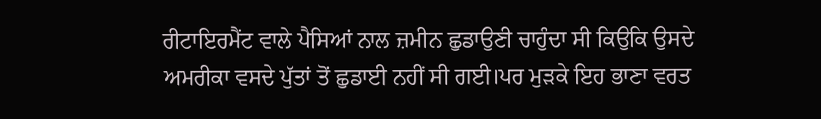ਰੀਟਾਇਰਮੈਂਟ ਵਾਲੇ ਪੈਸਿਆਂ ਨਾਲ ਜ਼ਮੀਨ ਛੁਡਾਉਣੀ ਚਾਹੁੰਦਾ ਸੀ ਕਿਉਕਿ ਉਸਦੇ ਅਮਰੀਕਾ ਵਸਦੇ ਪੁੱਤਾਂ ਤੋਂ ਛੁਡਾਈ ਨਹੀਂ ਸੀ ਗਈ।ਪਰ ਮੁੜਕੇ ਇਹ ਭਾਣਾ ਵਰਤ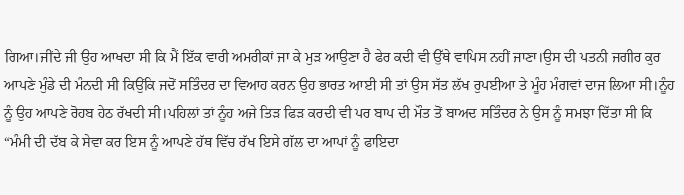ਗਿਆ।ਜੀਂਦੇ ਜੀ ਉਹ ਆਖਦਾ ਸੀ ਕਿ ਮੈਂ ਇੱਕ ਵਾਰੀ ਅਮਰੀਕਾਂ ਜਾ ਕੇ ਮੁੜ ਆਉਣਾ ਹੈ ਫੇਰ ਕਦੀ ਵੀ ਉੱਥੇ ਵਾਪਿਸ ਨਹੀਂ ਜਾਣਾ।ਉਸ ਦੀ ਪਤਨੀ ਜਗੀਰ ਕੁਰ ਆਪਣੇ ਮੁੰਡੇ ਦੀ ਮੰਨਦੀ ਸੀ ਕਿਉਂਕਿ ਜਦੋਂ ਸਤਿੰਦਰ ਦਾ ਵਿਆਹ ਕਰਨ ਉਹ ਭਾਰਤ ਆਈ ਸੀ ਤਾਂ ਉਸ ਸੱਤ ਲੱਖ ਰੁਪਈਆ ਤੇ ਮੂੰਹ ਮੰਗਵਾਂ ਦਾਜ ਲਿਆ ਸੀ।ਨੂੰਹ ਨੂੰ ਉਹ ਆਪਣੇ ਰੋਹਬ ਹੇਠ ਰੱਖਦੀ ਸੀ।ਪਹਿਲਾਂ ਤਾਂ ਨੂੰਹ ਅਜੇ ਤਿੜ ਫਿੜ ਕਰਦੀ ਵੀ ਪਰ ਬਾਪ ਦੀ ਮੌਤ ਤੋਂ ਬਾਅਦ ਸਤਿੰਦਰ ਨੇ ਉਸ ਨੂੰ ਸਮਝਾ ਦਿੱਤਾ ਸੀ ਕਿ
“ਮੰਮੀ ਦੀ ਦੱਬ ਕੇ ਸੇਵਾ ਕਰ ਇਸ ਨੂੰ ਆਪਣੇ ਹੱਥ ਵਿੱਚ ਰੱਖ ਇਸੇ ਗੱਲ ਦਾ ਆਪਾਂ ਨੂੰ ਫਾਇਦਾ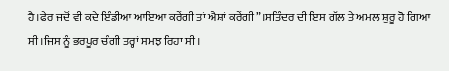ਹੈ।ਫੇਰ ਜਦੋਂ ਵੀ ਕਦੇ ਇੰਡੀਆ ਆਇਆ ਕਰੇਂਗੀ ਤਾਂ ਐਸ਼ਾਂ ਕਰੇਂਗੀ”।ਸਤਿੰਦਰ ਦੀ ਇਸ ਗੱਲ ਤੇ ਅਮਲ ਸ਼ੁਰੂ ਹੋ ਗਿਆ ਸੀ।ਜਿਸ ਨੂੰ ਭਰਪੂਰ ਚੰਗੀ ਤਰ੍ਹਾਂ ਸਮਝ ਰਿਹਾ ਸੀ।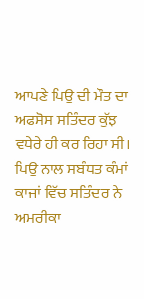ਆਪਣੇ ਪਿਉ ਦੀ ਮੌਤ ਦਾ ਅਫਸੋਸ ਸਤਿੰਦਰ ਕੁੱਝ ਵਧੇਰੇ ਹੀ ਕਰ ਰਿਹਾ ਸੀ। ਪਿਉ ਨਾਲ ਸਬੰਧਤ ਕੰਮਾਂ ਕਾਜਾਂ ਵਿੱਚ ਸਤਿੰਦਰ ਨੇ ਅਮਰੀਕਾ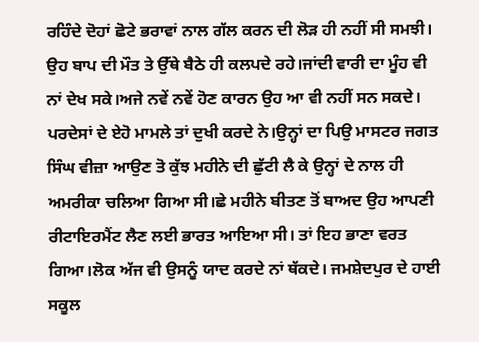ਰਹਿੰਦੇ ਦੋਹਾਂ ਛੋਟੇ ਭਰਾਵਾਂ ਨਾਲ ਗੱਲ ਕਰਨ ਦੀ ਲੋੜ ਹੀ ਨਹੀਂ ਸੀ ਸਮਝੀ। ਉਹ ਬਾਪ ਦੀ ਮੌਤ ਤੇ ਉੱਥੇ ਬੈਠੇ ਹੀ ਕਲਪਦੇ ਰਹੇ।ਜਾਂਦੀ ਵਾਰੀ ਦਾ ਮੂੰਹ ਵੀ ਨਾਂ ਦੇਖ ਸਕੇ।ਅਜੇ ਨਵੇਂ ਨਵੇਂ ਹੋਣ ਕਾਰਨ ਉਹ ਆ ਵੀ ਨਹੀਂ ਸਨ ਸਕਦੇ। ਪਰਦੇਸਾਂ ਦੇ ਏਹੋ ਮਾਮਲੇ ਤਾਂ ਦੁਖੀ ਕਰਦੇ ਨੇ।ਉਨ੍ਹਾਂ ਦਾ ਪਿਉ ਮਾਸਟਰ ਜਗਤ ਸਿੰਘ ਵੀਜ਼ਾ ਆਉਣ ਤੋ ਕੁੱਝ ਮਹੀਨੇ ਦੀ ਛੁੱਟੀ ਲੈ ਕੇ ਉਨ੍ਹਾਂ ਦੇ ਨਾਲ ਹੀ ਅਮਰੀਕਾ ਚਲਿਆ ਗਿਆ ਸੀ।ਛੇ ਮਹੀਨੇ ਬੀਤਣ ਤੋਂ ਬਾਅਦ ਉਹ ਆਪਣੀ ਰੀਟਾਇਰਮੈਂਟ ਲੈਣ ਲਈ ਭਾਰਤ ਆਇਆ ਸੀ। ਤਾਂ ਇਹ ਭਾਣਾ ਵਰਤ ਗਿਆ।ਲੋਕ ਅੱਜ ਵੀ ਉਸਨੂੰ ਯਾਦ ਕਰਦੇ ਨਾਂ ਥੱਕਦੇ। ਜਮਸ਼ੇਦਪੁਰ ਦੇ ਹਾਈ ਸਕੂਲ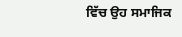ਵਿੱਚ ਉਹ ਸਮਾਜਿਕ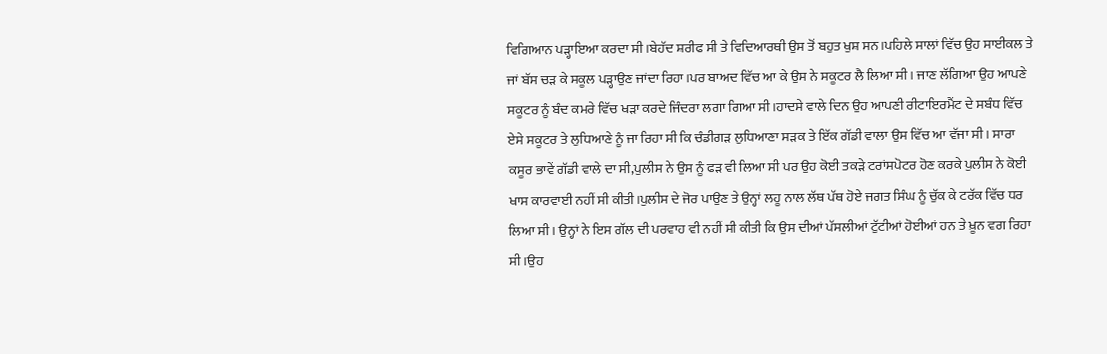ਵਿਗਿਆਨ ਪੜ੍ਹਾਇਆ ਕਰਦਾ ਸੀ।ਬੇਹੱਦ ਸ਼ਰੀਫ ਸੀ ਤੇ ਵਿਦਿਆਰਥੀ ਉਸ ਤੋਂ ਬਹੁਤ ਖੁਸ਼ ਸਨ।ਪਹਿਲੇ ਸਾਲਾਂ ਵਿੱਚ ਉਹ ਸਾਈਕਲ ਤੇ ਜਾਂ ਬੱਸ ਚੜ ਕੇ ਸਕੂਲ ਪੜ੍ਹਾਉਣ ਜਾਂਦਾ ਰਿਹਾ।ਪਰ ਬਾਅਦ ਵਿੱਚ ਆ ਕੇ ਉਸ ਨੇ ਸਕੂਟਰ ਲੈ ਲਿਆ ਸੀ। ਜਾਣ ਲੱਗਿਆ ਉਹ ਆਪਣੇ ਸਕੂਟਰ ਨੂੰ ਬੰਦ ਕਮਰੇ ਵਿੱਚ ਖੜਾ ਕਰਦੇ ਜਿੰਦਰਾ ਲਗਾ ਗਿਆ ਸੀ।ਹਾਦਸੇ ਵਾਲੇ ਦਿਨ ਉਹ ਆਪਣੀ ਰੀਟਾਇਰਮੈਂਟ ਦੇ ਸਬੰਧ ਵਿੱਚ ਏਸੇ ਸਕੂਟਰ ਤੇ ਲੁਧਿਆਣੇ ਨੂੰ ਜਾ ਰਿਹਾ ਸੀ ਕਿ ਚੰਡੀਗੜ ਲੁਧਿਆਣਾ ਸੜਕ ਤੇ ਇੱਕ ਗੱਡੀ ਵਾਲਾ ਉਸ ਵਿੱਚ ਆ ਵੱਜਾ ਸੀ। ਸਾਰਾ ਕਸੂਰ ਭਾਵੇਂ ਗੱਡੀ ਵਾਲੇ ਦਾ ਸੀ,ਪੁਲੀਸ ਨੇ ਉਸ ਨੂੰ ਫੜ ਵੀ ਲਿਆ ਸੀ ਪਰ ਉਹ ਕੋਈ ਤਕੜੇ ਟਰਾਂਸਪੋਟਰ ਹੋਣ ਕਰਕੇ ਪੁਲੀਸ ਨੇ ਕੋਈ ਖਾਸ ਕਾਰਵਾਈ ਨਹੀਂ ਸੀ ਕੀਤੀ।ਪੁਲੀਸ ਦੇ ਜੋਰ ਪਾਉਣ ਤੇ ਉਨ੍ਹਾਂ ਲਹੂ ਨਾਲ ਲੱਥ ਪੱਥ ਹੋਏ ਜਗਤ ਸਿੰਘ ਨੂੰ ਚੁੱਕ ਕੇ ਟਰੱਕ ਵਿੱਚ ਧਰ ਲਿਆ ਸੀ। ਉਨ੍ਹਾਂ ਨੇ ਇਸ ਗੱਲ ਦੀ ਪਰਵਾਹ ਵੀ ਨਹੀਂ ਸੀ ਕੀਤੀ ਕਿ ਉਸ ਦੀਆਂ ਪੱਸਲੀਆਂ ਟੁੱਟੀਆਂ ਹੋਈਆਂ ਹਨ ਤੇ ਖ਼ੂਨ ਵਗ ਰਿਹਾ ਸੀ।ਉਹ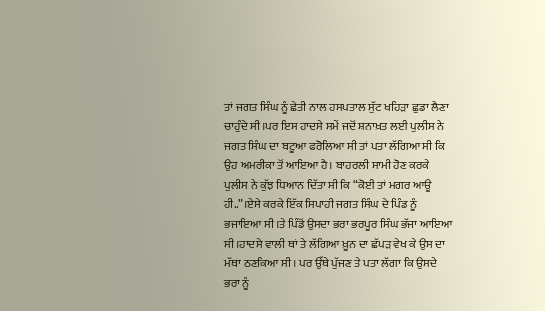ਤਾਂ ਜਗਤ ਸਿੰਘ ਨੂੰ ਛੇਤੀ ਨਾਲ ਹਸਪਤਾਲ ਸੁੱਟ ਖਹਿੜਾ ਛੁਡਾ ਲੈਣਾ ਚਾਹੁੰਦੇ ਸੀ।ਪਰ ਇਸ ਹਾਦਸੇ ਸਮੇਂ ਜਦੋਂ ਸ਼ਨਾਖ਼ਤ ਲਈ ਪੁਲੀਸ ਨੇ ਜਗਤ ਸਿੰਘ ਦਾ ਬਟੂਆ ਫਰੋਲਿਆ ਸੀ ਤਾਂ ਪਤਾ ਲੱਗਿਆ ਸੀ ਕਿ ਉਹ ਅਮਰੀਕਾ ਤੋਂ ਆਇਆ ਹੈ। ਬਾਹਰਲੀ ਸਾਮੀ ਹੋਣ ਕਰਕੇ ਪੁਲੀਸ ਨੇ ਕੁੱਝ ਧਿਆਨ ਦਿੱਤਾ ਸੀ ਕਿ “ਕੋਈ ਤਾਂ ਮਗਰ ਆਊ ਹੀ..”।ਏਸੇ ਕਰਕੇ ਇੱਕ ਸਿਪਾਹੀ ਜਗਤ ਸਿੰਘ ਦੇ ਪਿੰਡ ਨੂੰ ਭਜਾਇਆ ਸੀ।ਤੇ ਪਿੰਡੋਂ ਉਸਦਾ ਭਰਾ ਭਰਪੂਰ ਸਿੰਘ ਭੱਜਾ ਆਇਆ ਸੀ।ਹਾਦਸੇ ਵਾਲੀ ਥਾਂ ਤੇ ਲੱਗਿਆ ਖ਼ੂਨ ਦਾ ਛੱਪੜ ਵੇਖ ਕੇ ਉਸ ਦਾ ਮੱਥਾ ਠਣਕਿਆ ਸੀ। ਪਰ ਉੱਥੇ ਪੁੱਜਣ ਤੇ ਪਤਾ ਲੱਗਾ ਕਿ ਉਸਦੇ ਭਰਾ ਨੂੰ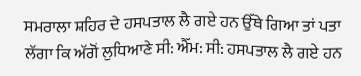ਸਮਰਾਲਾ ਸ਼ਹਿਰ ਦੇ ਹਸਪਤਾਲ ਲੈ ਗਏ ਹਨ ਉੱਥੇ ਗਿਆ ਤਾਂ ਪਤਾ ਲੱਗਾ ਕਿ ਅੱਗੋਂ ਲੁਧਿਆਣੇ ਸੀ: ਐੱਮ: ਸੀ: ਹਸਪਤਾਲ ਲੈ ਗਏ ਹਨ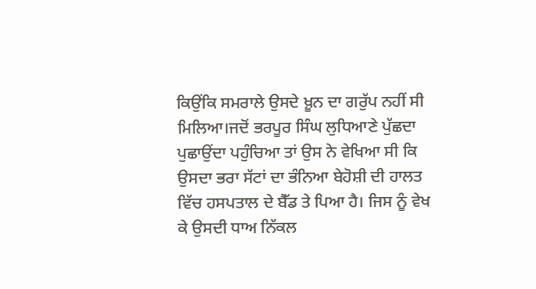ਕਿਉਂਕਿ ਸਮਰਾਲੇ ਉਸਦੇ ਖ਼ੂਨ ਦਾ ਗਰੁੱਪ ਨਹੀਂ ਸੀ ਮਿਲਿਆ।ਜਦੋਂ ਭਰਪੂਰ ਸਿੰਘ ਲੁਧਿਆਣੇ ਪੁੱਛਦਾ ਪੁਛਾਉਂਦਾ ਪਹੁੰਚਿਆ ਤਾਂ ਉਸ ਨੇ ਵੇਖਿਆ ਸੀ ਕਿ ਉਸਦਾ ਭਰਾ ਸੱਟਾਂ ਦਾ ਭੰਨਿਆ ਬੇਹੋਸ਼ੀ ਦੀ ਹਾਲਤ ਵਿੱਚ ਹਸਪਤਾਲ ਦੇ ਬੈੱਡ ਤੇ ਪਿਆ ਹੈ। ਜਿਸ ਨੂੰ ਵੇਖ ਕੇ ਉਸਦੀ ਧਾਅ ਨਿੱਕਲ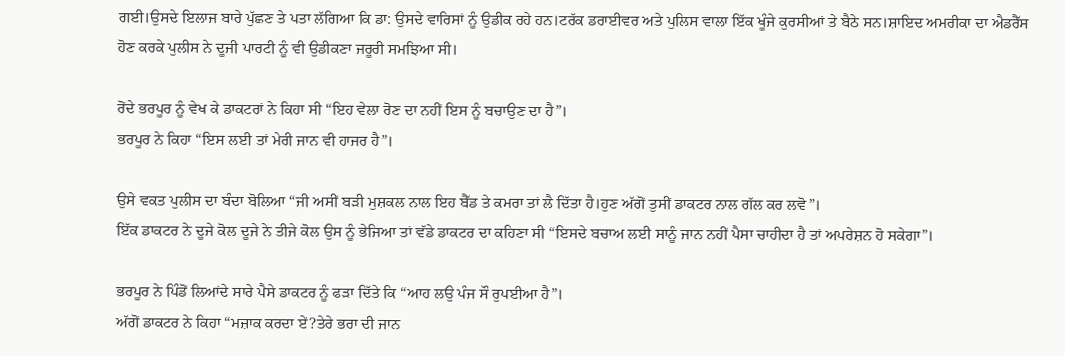ਗਈ।ਉਸਦੇ ਇਲਾਜ ਬਾਰੇ ਪੁੱਛਣ ਤੇ ਪਤਾ ਲੱਗਿਆ ਕਿ ਡਾ: ਉਸਦੇ ਵਾਰਿਸਾਂ ਨੂੰ ਉਡੀਕ ਰਹੇ ਹਨ।ਟਰੱਕ ਡਰਾਈਵਰ ਅਤੇ ਪੁਲਿਸ ਵਾਲਾ ਇੱਕ ਖੂੰਜੇ ਕੁਰਸੀਆਂ ਤੇ ਬੈਠੇ ਸਨ।ਸ਼ਾਇਦ ਅਮਰੀਕਾ ਦਾ ਐਡਰੈੱਸ ਹੋਣ ਕਰਕੇ ਪੁਲੀਸ ਨੇ ਦੂਜੀ ਪਾਰਟੀ ਨੂੰ ਵੀ ਉਡੀਕਣਾ ਜਰੂਰੀ ਸਮਝਿਆ ਸੀ।

ਰੋਂਦੇ ਭਰਪੂਰ ਨੂੰ ਵੇਖ ਕੇ ਡਾਕਟਰਾਂ ਨੇ ਕਿਹਾ ਸੀ “ਇਹ ਵੇਲਾ ਰੋਣ ਦਾ ਨਹੀਂ ਇਸ ਨੂੰ ਬਚਾਉਣ ਦਾ ਹੈ”।
ਭਰਪੂਰ ਨੇ ਕਿਹਾ “ਇਸ ਲਈ ਤਾਂ ਮੇਰੀ ਜਾਨ ਵੀ ਹਾਜਰ ਹੈ”।

ਉਸੇ ਵਕਤ ਪੁਲੀਸ ਦਾ ਬੰਦਾ ਬੋਲਿਆ “ਜੀ ਅਸੀਂ ਬੜੀ ਮੁਸ਼ਕਲ ਨਾਲ ਇਹ ਬੈੱਡ ਤੇ ਕਮਰਾ ਤਾਂ ਲੈ ਦਿੱਤਾ ਹੈ।ਹੁਣ ਅੱਗੋਂ ਤੁਸੀਂ ਡਾਕਟਰ ਨਾਲ ਗੱਲ ਕਰ ਲਵੋ”।
ਇੱਕ ਡਾਕਟਰ ਨੇ ਦੂਜੇ ਕੋਲ ਦੂਜੇ ਨੇ ਤੀਜੇ ਕੋਲ ਉਸ ਨੂੰ ਭੇਜਿਆ ਤਾਂ ਵੱਡੇ ਡਾਕਟਰ ਦਾ ਕਹਿਣਾ ਸੀ “ਇਸਦੇ ਬਚਾਅ ਲਈ ਸਾਨੂੰ ਜਾਨ ਨਹੀਂ ਪੈਸਾ ਚਾਹੀਦਾ ਹੈ ਤਾਂ ਅਪਰੇਸ਼ਨ ਹੋ ਸਕੇਗਾ”।

ਭਰਪੂਰ ਨੇ ਪਿੰਡੋਂ ਲਿਆਂਦੇ ਸਾਰੇ ਪੈਸੇ ਡਾਕਟਰ ਨੂੰ ਫੜਾ ਦਿੱਤੇ ਕਿ “ਆਹ ਲਉ ਪੰਜ ਸੌ ਰੁਪਈਆ ਹੈ”।
ਅੱਗੋਂ ਡਾਕਟਰ ਨੇ ਕਿਹਾ “ਮਜ਼ਾਕ ਕਰਦਾ ਏਂ?ਤੇਰੇ ਭਰਾ ਦੀ ਜਾਨ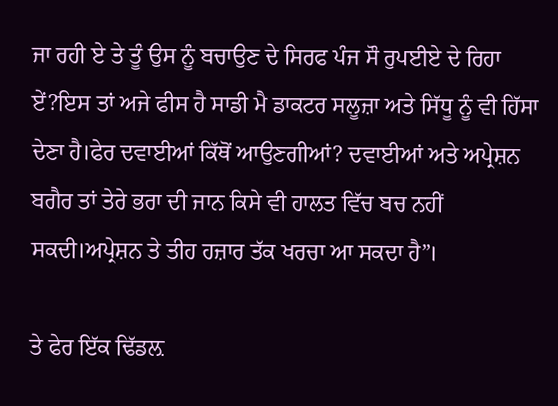ਜਾ ਰਹੀ ਏ ਤੇ ਤੂੰ ਉਸ ਨੂੰ ਬਚਾਉਣ ਦੇ ਸਿਰਫ ਪੰਜ ਸੌ ਰੁਪਈਏ ਦੇ ਰਿਹਾ ਏਂ?ਇਸ ਤਾਂ ਅਜੇ ਫੀਸ ਹੈ ਸਾਡੀ ਮੈ ਡਾਕਟਰ ਸਲੂਜ਼ਾ ਅਤੇ ਸਿੱਧੂ ਨੂੰ ਵੀ ਹਿੱਸਾ ਦੇਣਾ ਹੈ।ਫੇਰ ਦਵਾਈਆਂ ਕਿੱਥੋਂ ਆਉਣਗੀਆਂ? ਦਵਾਈਆਂ ਅਤੇ ਅਪ੍ਰੇਸ਼ਨ ਬਗੈਰ ਤਾਂ ਤੇਰੇ ਭਰਾ ਦੀ ਜਾਨ ਕਿਸੇ ਵੀ ਹਾਲਤ ਵਿੱਚ ਬਚ ਨਹੀਂ ਸਕਦੀ।ਅਪ੍ਰੇਸ਼ਨ ਤੇ ਤੀਹ ਹਜ਼ਾਰ ਤੱਕ ਖਰਚਾ ਆ ਸਕਦਾ ਹੈ”।

ਤੇ ਫੇਰ ਇੱਕ ਢਿੱਡਲ਼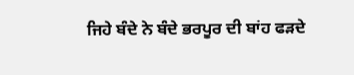ਜਿਹੇ ਬੰਦੇ ਨੇ ਬੰਦੇ ਭਰਪੂਰ ਦੀ ਬਾਂਹ ਫੜਦੇ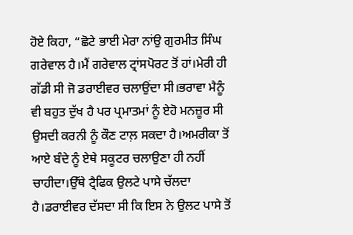ਹੋਏ ਕਿਹਾ, “ਛੋਟੇ ਭਾਈ ਮੇਰਾ ਨਾਂਉ ਗੁਰਮੀਤ ਸਿੰਘ ਗਰੇਵਾਲ ਹੈ।ਮੈਂ ਗਰੇਵਾਲ ਟ੍ਰਾਂਸਪੋਰਟ ਤੋਂ ਹਾਂ।ਮੇਰੀ ਹੀ ਗੱਡੀ ਸੀ ਜੋ ਡਰਾਈਵਰ ਚਲਾਉਂਦਾ ਸੀ।ਭਰਾਵਾ ਮੈਨੂੰ ਵੀ ਬਹੁਤ ਦੁੱਖ ਹੈ ਪਰ ਪ੍ਰਮਾਤਮਾਂ ਨੂੰ ਏਹੋ ਮਨਜ਼ੂਰ ਸੀ ਉਸਦੀ ਕਰਨੀ ਨੂੰ ਕੌਣ ਟਾਲ਼ ਸਕਦਾ ਹੈ।ਅਮਰੀਕਾ ਤੋਂ ਆਏ ਬੰਦੇ ਨੂੰ ਏਥੇ ਸਕੂਟਰ ਚਲਾਉਣਾ ਹੀ ਨਹੀਂ ਚਾਹੀਦਾ।ਉੱਥੇ ਟ੍ਰੈਫਿਕ ਉਲਟੇ ਪਾਸੇ ਚੱਲਦਾ ਹੈ।ਡਰਾਈਵਰ ਦੱਸਦਾ ਸੀ ਕਿ ਇਸ ਨੇ ਉਲਟ ਪਾਸੇ ਤੋਂ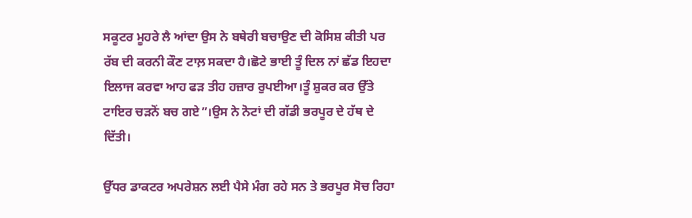ਸਕੂਟਰ ਮੂਹਰੇ ਲੈ ਆਂਦਾ ਉਸ ਨੇ ਬਥੇਰੀ ਬਚਾਉਣ ਦੀ ਕੋਸਿਸ਼ ਕੀਤੀ ਪਰ ਰੱਬ ਦੀ ਕਰਨੀ ਕੌਣ ਟਾਲ਼ ਸਕਦਾ ਹੈ।ਛੋਟੇ ਭਾਈ ਤੂੰ ਦਿਲ ਨਾਂ ਛੱਡ ਇਹਦਾ ਇਲਾਜ ਕਰਵਾ ਆਹ ਫੜ ਤੀਹ ਹਜ਼ਾਰ ਰੁਪਈਆ।ਤੂੰ ਸ਼ੁਕਰ ਕਰ ਉੱਤੇ ਟਾਇਰ ਚੜਨੋਂ ਬਚ ਗਏ”।ਉਸ ਨੇ ਨੋਟਾਂ ਦੀ ਗੱਡੀ ਭਰਪੂਰ ਦੇ ਹੱਥ ਦੇ ਦਿੱਤੀ।

ਉੱਧਰ ਡਾਕਟਰ ਅਪਰੇਸ਼ਨ ਲਈ ਪੈਸੇ ਮੰਗ ਰਹੇ ਸਨ ਤੇ ਭਰਪੂਰ ਸੋਚ ਰਿਹਾ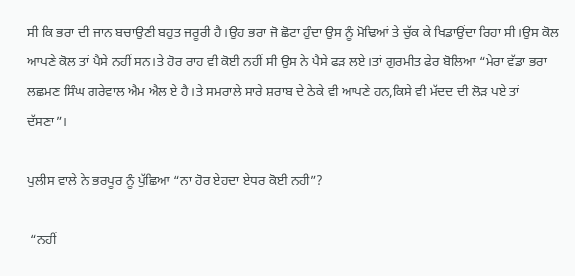ਸੀ ਕਿ ਭਰਾ ਦੀ ਜਾਨ ਬਚਾਉਣੀ ਬਹੁਤ ਜਰੂਰੀ ਹੈ।ਉਹ ਭਰਾ ਜੋ ਛੋਟਾ ਹੁੰਦਾ ਉਸ ਨੂੰ ਮੋਢਿਆਂ ਤੇ ਚੁੱਕ ਕੇ ਖਿਡਾਉਂਦਾ ਰਿਹਾ ਸੀ।ਉਸ ਕੋਲ ਆਪਣੇ ਕੋਲ ਤਾਂ ਪੈਸੇ ਨਹੀਂ ਸਨ।ਤੇ ਹੋਰ ਰਾਹ ਵੀ ਕੋਈ ਨਹੀਂ ਸੀ ਉਸ ਨੇ ਪੈਸੇ ਫੜ ਲਏ।ਤਾਂ ਗੁਰਮੀਤ ਫੇਰ ਬੋਲਿਆ “ਮੇਰਾ ਵੱਡਾ ਭਰਾ ਲਛਮਣ ਸਿੰਘ ਗਰੇਵਾਲ ਐਮ ਐਲ ਏ ਹੈ।ਤੇ ਸਮਰਾਲੇ ਸਾਰੇ ਸ਼ਰਾਬ ਦੇ ਠੇਕੇ ਵੀ ਆਪਣੇ ਹਨ,ਕਿਸੇ ਵੀ ਮੱਦਦ ਦੀ ਲੋੜ ਪਏ ਤਾਂ ਦੱਸਣਾ”।

ਪੁਲੀਸ ਵਾਲੇ ਨੇ ਭਰਪੂਰ ਨੂੰ ਪੁੱਛਿਆ “ਨਾ ਹੋਰ ਏਹਦਾ ਏਧਰ ਕੋਈ ਨਹੀ”?

 “ਨਹੀਂ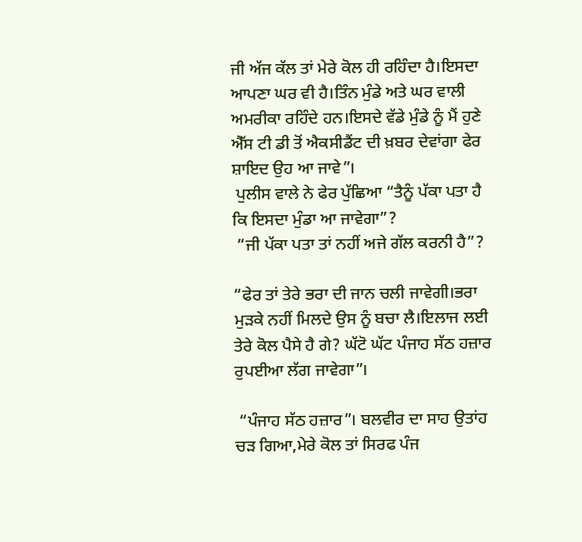ਜੀ ਅੱਜ ਕੱਲ ਤਾਂ ਮੇਰੇ ਕੋਲ ਹੀ ਰਹਿੰਦਾ ਹੈ।ਇਸਦਾ ਆਪਣਾ ਘਰ ਵੀ ਹੈ।ਤਿੰਨ ਮੁੰਡੇ ਅਤੇ ਘਰ ਵਾਲੀ ਅਮਰੀਕਾ ਰਹਿੰਦੇ ਹਨ।ਇਸਦੇ ਵੱਡੇ ਮੁੰਡੇ ਨੂੰ ਮੈਂ ਹੁਣੇ ਐੱਸ ਟੀ ਡੀ ਤੋਂ ਐਕਸੀਡੈਂਟ ਦੀ ਖ਼ਬਰ ਦੇਵਾਂਗਾ ਫੇਰ ਸ਼ਾਇਦ ਉਹ ਆ ਜਾਵੇ”।
 ਪੁਲੀਸ ਵਾਲੇ ਨੇ ਫੇਰ ਪੁੱਛਿਆ “ਤੈਨੂੰ ਪੱਕਾ ਪਤਾ ਹੈ ਕਿ ਇਸਦਾ ਮੁੰਡਾ ਆ ਜਾਵੇਗਾ”?
 “ਜੀ ਪੱਕਾ ਪਤਾ ਤਾਂ ਨਹੀਂ ਅਜੇ ਗੱਲ ਕਰਨੀ ਹੈ”?

“ਫੇਰ ਤਾਂ ਤੇਰੇ ਭਰਾ ਦੀ ਜਾਨ ਚਲੀ ਜਾਵੇਗੀ।ਭਰਾ ਮੁੜਕੇ ਨਹੀਂ ਮਿਲਦੇ ਉਸ ਨੂੰ ਬਚਾ ਲੈ।ਇਲਾਜ ਲਈ ਤੇਰੇ ਕੋਲ ਪੈਸੇ ਹੈ ਗੇ? ਘੱਟੋ ਘੱਟ ਪੰਜਾਹ ਸੱਠ ਹਜ਼ਾਰ ਰੁਪਈਆ ਲੱਗ ਜਾਵੇਗਾ”।

 “ਪੰਜਾਹ ਸੱਠ ਹਜ਼ਾਰ”। ਬਲਵੀਰ ਦਾ ਸਾਹ ਉਤਾਂਹ ਚੜ ਗਿਆ,ਮੇਰੇ ਕੋਲ ਤਾਂ ਸਿਰਫ ਪੰਜ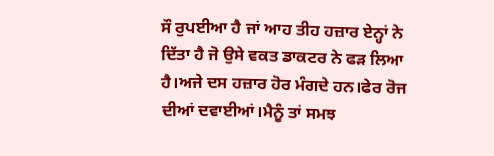ਸੌ ਰੁਪਈਆ ਹੈ ਜਾਂ ਆਹ ਤੀਹ ਹਜ਼ਾਰ ਏਨ੍ਹਾਂ ਨੇ ਦਿੱਤਾ ਹੈ ਜੋ ਉਸੇ ਵਕਤ ਡਾਕਟਰ ਨੇ ਫੜ ਲਿਆ ਹੈ।ਅਜੇ ਦਸ ਹਜ਼ਾਰ ਹੋਰ ਮੰਗਦੇ ਹਨ।ਫੇਰ ਰੋਜ ਦੀਆਂ ਦਵਾਈਆਂ।ਮੈਨੂੰ ਤਾਂ ਸਮਝ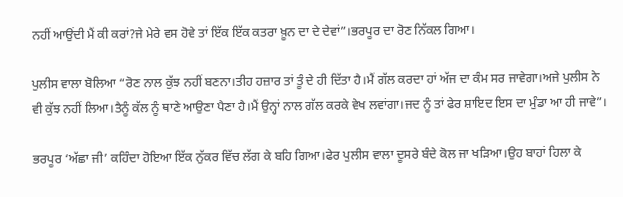ਨਹੀਂ ਆਉਂਦੀ ਮੈਂ ਕੀ ਕਰਾਂ?ਜੇ ਮੇਰੇ ਵਸ ਹੋਵੇ ਤਾਂ ਇੱਕ ਇੱਕ ਕਤਰਾ ਖ਼ੂਨ ਦਾ ਦੇ ਦੇਵਾਂ”।ਭਰਪੂਰ ਦਾ ਰੋਣ ਨਿੱਕਲ ਗਿਆ।

ਪੁਲੀਸ ਵਾਲਾ ਬੋਲਿਆ “ਰੋਣ ਨਾਲ ਕੁੱਝ ਨਹੀਂ ਬਣਨਾ।ਤੀਹ ਹਜ਼ਾਰ ਤਾਂ ਤੂੰ ਦੇ ਹੀ ਦਿੱਤਾ ਹੈ।ਮੈਂ ਗੱਲ ਕਰਦਾ ਹਾਂ ਅੱਜ ਦਾ ਕੰਮ ਸਰ ਜਾਵੇਗਾ।ਅਜੇ ਪੁਲੀਸ ਨੇ ਵੀ ਕੁੱਝ ਨਹੀਂ ਲਿਆ।ਤੈਨੂੰ ਕੱਲ ਨੂੰ ਥਾਣੇ ਆਉਣਾ ਪੈਣਾ ਹੈ।ਮੈਂ ਉਨ੍ਹਾਂ ਨਾਲ ਗੱਲ ਕਰਕੇ ਵੇਖ ਲਵਾਂਗਾ।ਜਦ ਨੂੰ ਤਾਂ ਫੇਰ ਸ਼ਾਇਦ ਇਸ ਦਾ ਮੁੰਡਾ ਆ ਹੀ ਜਾਵੇ”।

ਭਰਪੂਰ ‘ਅੱਛਾ ਜੀ’ ਕਹਿੰਦਾ ਹੋਇਆ ਇੱਕ ਨੁੱਕਰ ਵਿੱਚ ਲੱਗ ਕੇ ਬਹਿ ਗਿਆ।ਫੇਰ ਪੁਲੀਸ ਵਾਲਾ ਦੂਸਰੇ ਬੰਦੇ ਕੋਲ ਜਾ ਖੜਿਆ।ਉਹ ਬਾਹਾਂ ਹਿਲਾ ਕੇ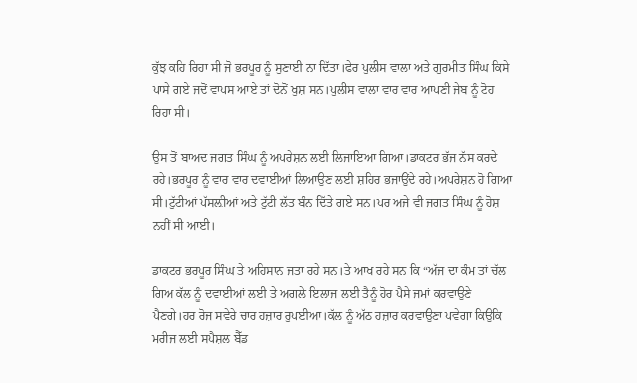ਕੁੱਝ ਕਹਿ ਰਿਹਾ ਸੀ ਜੋ ਭਰਪੂਰ ਨੂੰ ਸੁਣਾਈ ਨਾ ਦਿੱਤਾ।ਫੇਰ ਪੁਲੀਸ ਵਾਲਾ ਅਤੇ ਗੁਰਮੀਤ ਸਿੰਘ ਕਿਸੇ ਪਾਸੇ ਗਏ ਜਦੋਂ ਵਾਪਸ ਆਏ ਤਾਂ ਦੋਨੋਂ ਖੁਸ਼ ਸਨ।ਪੁਲੀਸ ਵਾਲਾ ਵਾਰ ਵਾਰ ਆਪਣੀ ਜੇਬ ਨੂੰ ਟੋਹ ਰਿਹਾ ਸੀ।

ਉਸ ਤੋਂ ਬਾਅਦ ਜਗਤ ਸਿੰਘ ਨੂੰ ਅਪਰੇਸ਼ਨ ਲਈ ਲਿਜਾਇਆ ਗਿਆ।ਡਾਕਟਰ ਭੱਜ ਨੱਸ ਕਰਦੇ ਰਹੇ।ਭਰਪੂਰ ਨੂੰ ਵਾਰ ਵਾਰ ਦਵਾਈਆਂ ਲਿਆਉਣ ਲਈ ਸ਼ਹਿਰ ਭਜਾਉਂਦੇ ਰਹੇ।ਅਪਰੇਸ਼ਨ ਹੋ ਗਿਆ ਸੀ।ਟੁੱਟੀਆਂ ਪੱਸਲ਼ੀਆਂ ਅਤੇ ਟੁੱਟੀ ਲੱਤ ਬੰਨ ਦਿੱਤੇ ਗਏ ਸਨ।ਪਰ ਅਜੇ ਵੀ ਜਗਤ ਸਿੰਘ ਨੂੰ ਹੋਸ਼ ਨਹੀਂ ਸੀ ਆਈ।

ਡਾਕਟਰ ਭਰਪੂਰ ਸਿੰਘ ਤੇ ਅਹਿਸਾਨ ਜਤਾ ਰਹੇ ਸਨ।ਤੇ ਆਖ ਰਹੇ ਸਨ ਕਿ “ਅੱਜ ਦਾ ਕੰਮ ਤਾਂ ਚੱਲ ਗਿਅ ਕੱਲ ਨੂੰ ਦਵਾਈਆਂ ਲਈ ਤੇ ਅਗਲੇ ਇਲਾਜ ਲਈ ਤੈਨੂੰ ਹੋਰ ਪੈਸੇ ਜਮਾਂ ਕਰਵਾਉਣੇ ਪੈਣਗੇ।ਹਰ ਰੋਜ ਸਵੇਰੇ ਚਾਰ ਹਜ਼ਾਰ ਰੁਪਈਆ।ਕੱਲ ਨੂੰ ਅੱਠ ਹਜ਼ਾਰ ਕਰਵਾਉਣਾ ਪਵੇਗਾ ਕਿਉਕਿ ਮਰੀਜ ਲਈ ਸਪੈਸ਼ਲ ਬੈੱਡ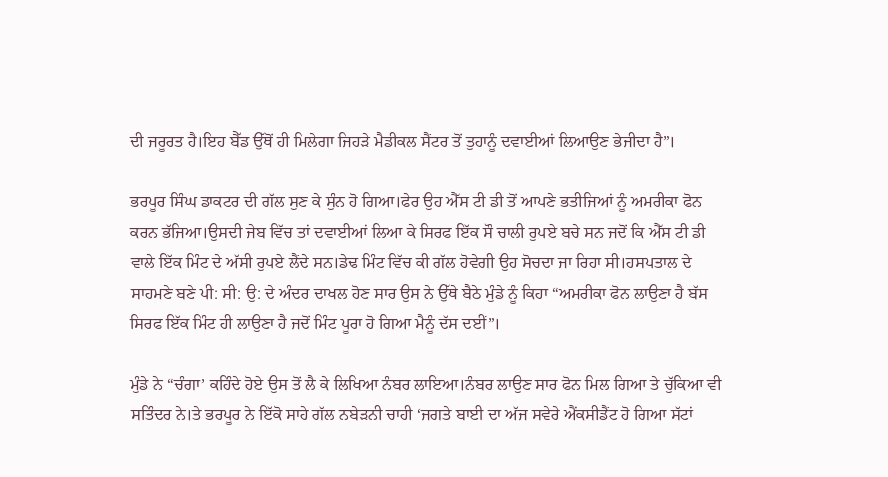ਦੀ ਜਰੂਰਤ ਹੈ।ਇਹ ਬੈੱਡ ਉੱਥੋਂ ਹੀ ਮਿਲੇਗਾ ਜਿਹੜੇ ਮੈਡੀਕਲ ਸੈਂਟਰ ਤੋਂ ਤੁਹਾਨੂੰ ਦਵਾਈਆਂ ਲਿਆਉਣ ਭੇਜੀਦਾ ਹੈ”।

ਭਰਪੂਰ ਸਿੰਘ ਡਾਕਟਰ ਦੀ ਗੱਲ ਸੁਣ ਕੇ ਸੁੰਨ ਹੋ ਗਿਆ।ਫੇਰ ਉਹ ਐੱਸ ਟੀ ਡੀ ਤੋਂ ਆਪਣੇ ਭਤੀਜਿਆਂ ਨੂੰ ਅਮਰੀਕਾ ਫੋਨ ਕਰਨ ਭੱਜਿਆ।ਉਸਦੀ ਜੇਬ ਵਿੱਚ ਤਾਂ ਦਵਾਈਆਂ ਲਿਆ ਕੇ ਸਿਰਫ ਇੱਕ ਸੌ ਚਾਲੀ ਰੁਪਏ ਬਚੇ ਸਨ ਜਦੋਂ ਕਿ ਐੱਸ ਟੀ ਡੀ ਵਾਲੇ ਇੱਕ ਮਿੰਟ ਦੇ ਅੱਸੀ ਰੁਪਏ ਲੈਂਦੇ ਸਨ।ਡੇਢ ਮਿੰਟ ਵਿੱਚ ਕੀ ਗੱਲ ਹੋਵੇਗੀ ਉਹ ਸੋਚਦਾ ਜਾ ਰਿਹਾ ਸੀ।ਹਸਪਤਾਲ ਦੇ ਸਾਹਮਣੇ ਬਣੇ ਪੀ: ਸੀ: ਉ: ਦੇ ਅੰਦਰ ਦਾਖਲ ਹੋਣ ਸਾਰ ਉਸ ਨੇ ਉੱਥੇ ਬੈਠੇ ਮੁੰਡੇ ਨੂੰ ਕਿਹਾ “ਅਮਰੀਕਾ ਫੋਨ ਲਾਉਣਾ ਹੈ ਬੱਸ ਸਿਰਫ ਇੱਕ ਮਿੰਟ ਹੀ ਲਾਉਣਾ ਹੈ ਜਦੋਂ ਮਿੰਟ ਪੂਰਾ ਹੋ ਗਿਆ ਮੈਨੂੰ ਦੱਸ ਦਈਂ”।

ਮੁੰਡੇ ਨੇ “ਚੰਗਾ’ ਕਹਿੰਦੇ ਹੋਏ ਉਸ ਤੋਂ ਲੈ ਕੇ ਲਿਖਿਆ ਨੰਬਰ ਲਾਇਆ।ਨੰਬਰ ਲਾਉਣ ਸਾਰ ਫੋਨ ਮਿਲ ਗਿਆ ਤੇ ਚੁੱਕਿਆ ਵੀ ਸਤਿੰਦਰ ਨੇ।ਤੇ ਭਰਪੂਰ ਨੇ ਇੱਕੋ ਸਾਹੇ ਗੱਲ ਨਬੇੜਨੀ ਚਾਹੀ ‘ਜਗਤੇ ਬਾਈ ਦਾ ਅੱਜ ਸਵੇਰੇ ਐਂਕਸੀਡੈਂਟ ਹੋ ਗਿਆ ਸੱਟਾਂ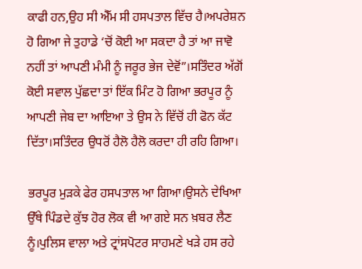ਕਾਫੀ ਹਨ,ਉਹ ਸੀ ਐੱਮ ਸੀ ਹਸਪਤਾਲ ਵਿੱਚ ਹੈ।ਅਪਰੇਸ਼ਨ ਹੋ ਗਿਆ ਜੇ ਤੁਹਾਡੇ ‘ਚੋਂ ਕੋਈ ਆ ਸਕਦਾ ਹੈ ਤਾਂ ਆ ਜਾਵੋ ਨਹੀਂ ਤਾਂ ਆਪਣੀ ਮੰਮੀ ਨੂੰ ਜਰੂਰ ਭੇਜ ਦੇਵੋਂ”।ਸਤਿੰਦਰ ਅੱਗੋਂ ਕੋਈ ਸਵਾਲ ਪੁੱਛਦਾ ਤਾਂ ਇੱਕ ਮਿੰਟ ਹੋ ਗਿਆ ਭਰਪੂਰ ਨੂੰ ਆਪਣੀ ਜੇਬ ਦਾ ਆਇਆ ਤੇ ਉਸ ਨੇ ਵਿੱਚੋਂ ਹੀ ਫੋਨ ਕੱਟ ਦਿੱਤਾ।ਸਤਿੰਦਰ ਉਧਰੋਂ ਹੈਲੋ ਹੈਲੋ ਕਰਦਾ ਹੀ ਰਹਿ ਗਿਆ।

ਭਰਪੂਰ ਮੁੜਕੇ ਫੇਰ ਹਸਪਤਾਲ ਆ ਗਿਆ।ਉਸਨੇ ਦੇਖਿਆ ਉੱਥੇ ਪਿੰਡਦੇ ਕੁੱਝ ਹੋਰ ਲੋਕ ਵੀ ਆ ਗਏ ਸਨ ਖ਼ਬਰ ਲੈਣ ਨੂੰ।ਪੁਲਿਸ ਵਾਲਾ ਅਤੇ ਟ੍ਰਾਂਸਪੋਟਰ ਸਾਹਮਣੇ ਖੜੇ ਹਸ ਰਹੇ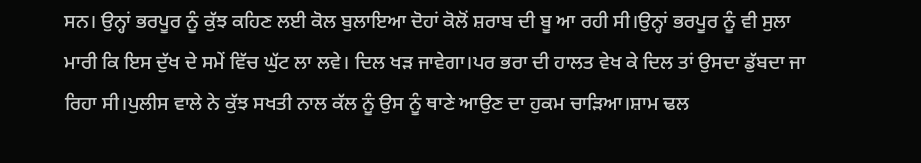ਸਨ। ਉਨ੍ਹਾਂ ਭਰਪੂਰ ਨੂੰ ਕੁੱਝ ਕਹਿਣ ਲਈ ਕੋਲ ਬੁਲਾਇਆ ਦੋਹਾਂ ਕੋਲੋਂ ਸ਼ਰਾਬ ਦੀ ਬੂ ਆ ਰਹੀ ਸੀ।ਉਨ੍ਹਾਂ ਭਰਪੂਰ ਨੂੰ ਵੀ ਸੁਲਾ ਮਾਰੀ ਕਿ ਇਸ ਦੁੱਖ ਦੇ ਸਮੇਂ ਵਿੱਚ ਘੁੱਟ ਲਾ ਲਵੇ। ਦਿਲ ਖੜ ਜਾਵੇਗਾ।ਪਰ ਭਰਾ ਦੀ ਹਾਲਤ ਵੇਖ ਕੇ ਦਿਲ ਤਾਂ ਉਸਦਾ ਡੁੱਬਦਾ ਜਾ ਰਿਹਾ ਸੀ।ਪੁਲੀਸ ਵਾਲੇ ਨੇ ਕੁੱਝ ਸਖਤੀ ਨਾਲ ਕੱਲ ਨੂੰ ਉਸ ਨੂੰ ਥਾਣੇ ਆਉਣ ਦਾ ਹੁਕਮ ਚਾੜਿਆ।ਸ਼ਾਮ ਢਲ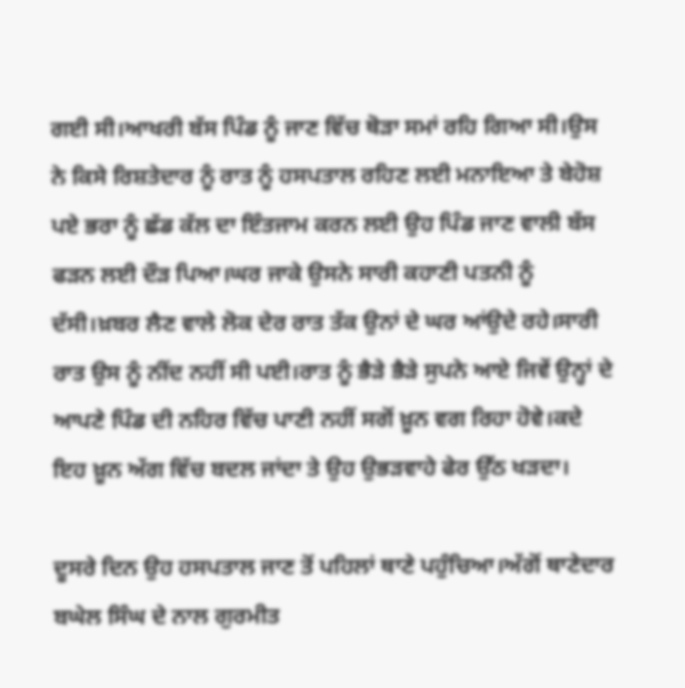ਗਈ ਸੀ।ਆਖਰੀ ਬੱਸ ਪਿੰਡ ਨੂੰ ਜਾਣ ਵਿੱਚ ਥੋੜਾ ਸਮਾਂ ਰਹਿ ਗਿਆ ਸੀ।ਉਸ ਨੇ ਕਿਸੇ ਰਿਸ਼ਤੇਦਾਰ ਨੂੰ ਰਾਤ ਨੂੰ ਹਸਪਤਾਲ ਰਹਿਣ ਲਈ ਮਨਾਇਆ ਤੇ ਬੇਹੋਸ਼ ਪਏ ਭਰਾ ਨੂੰ ਛੱਡ ਕੱਲ ਦਾ ਇੰਤਜਾਮ ਕਰਨ ਲਈ ਉਹ ਪਿੰਡ ਜਾਣ ਵਾਲੀ ਬੱਸ ਫੜਨ ਲਈ ਦੌੜ ਪਿਆ।ਘਰ ਜਾਕੇ ਉਸਨੇ ਸਾਰੀ ਕਹਾਣੀ ਪਤਨੀ ਨੂੰ ਦੱਸੀ।ਖ਼ਬਰ ਲੈਣ ਵਾਲੇ ਲੋਕ ਦੇਰ ਰਾਤ ਤੱਕ ਉਨਾਂ ਦੇ ਘਰ ਆਂਉਦੇ ਰਹੇ।ਸਾਰੀ ਰਾਤ ਉਸ ਨੂੰ ਨੀਂਦ ਨਹੀਂ ਸੀ ਪਈ।ਰਾਤ ਨੂੰ ਭੈੜੇ ਭੈੜੇ ਸੁਪਨੇ ਆਏ ਜਿਵੇਂ ਉਨ੍ਹਾਂ ਦੇ ਆਪਣੇ ਪਿੰਡ ਦੀ ਨਹਿਰ ਵਿੱਚ ਪਾਣੀ ਨਹੀਂ ਸਗੋਂ ਖ਼ੂਨ ਵਗ ਰਿਹਾ ਹੋਵੇ।ਕਦੇ ਇਹ ਖ਼ੂਨ ਅੱਗ ਵਿੱਚ ਬਦਲ ਜਾਂਦਾ ਤੇ ਉਹ ਉਭੜਵਾਹੇ ਫੇਰ ਉੱਠ ਖੜਦਾ।

ਦੂਸਰੇ ਦਿਨ ਉਹ ਹਸਪਤਾਲ ਜਾਣ ਤੋਂ ਪਹਿਲਾਂ ਥਾਣੇ ਪਹੁੰਚਿਆ।ਅੱਗੋਂ ਥਾਣੇਦਾਰ ਬਘੇਲ ਸਿੰਘ ਦੇ ਨਾਲ ਗੁਰਮੀਤ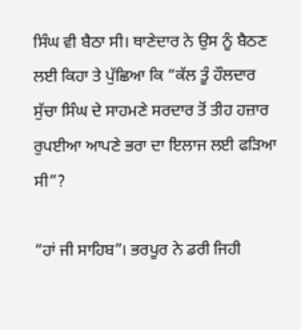ਸਿੰਘ ਵੀ ਬੈਠਾ ਸੀ। ਥਾਣੇਦਾਰ ਨੇ ਉਸ ਨੂੰ ਬੈਠਣ ਲਈ ਕਿਹਾ ਤੇ ਪੁੱਛਿਆ ਕਿ “ਕੱਲ ਤੂੰ ਹੌਲਦਾਰ ਸੁੱਚਾ ਸਿੰਘ ਦੇ ਸਾਹਮਣੇ ਸਰਦਾਰ ਤੋਂ ਤੀਹ ਹਜ਼ਾਰ ਰੁਪਈਆ ਆਪਣੇ ਭਰਾ ਦਾ ਇਲਾਜ ਲਈ ਫੜਿਆ ਸੀ”?

“ਹਾਂ ਜੀ ਸਾਹਿਬ”। ਭਰਪੂਰ ਨੇ ਡਰੀ ਜਿਹੀ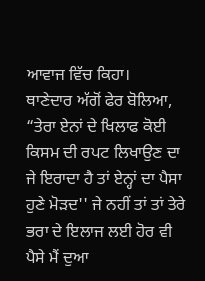ਆਵਾਜ ਵਿੱਚ ਕਿਹਾ।
ਥਾਣੇਦਾਰ ਅੱਗੋਂ ਫੇਰ ਬੋਲਿਆ, “ਤੇਰਾ ਏਨਾਂ ਦੇ ਖਿਲਾਫ ਕੋਈ ਕਿਸਮ ਦੀ ਰਪਟ ਲਿਖਾਉਣ ਦਾ ਜੇ ਇਰਾਦਾ ਹੈ ਤਾਂ ਏਨ੍ਹਾਂ ਦਾ ਪੈਸਾ ਹੁਣੇ ਮੋੜਦ'' ਜੇ ਨਹੀਂ ਤਾਂ ਤਾਂ ਤੇਰੇ ਭਰਾ ਦੇ ਇਲਾਜ ਲਈ ਹੋਰ ਵੀ ਪੈਸੇ ਮੈਂ ਦੁਆ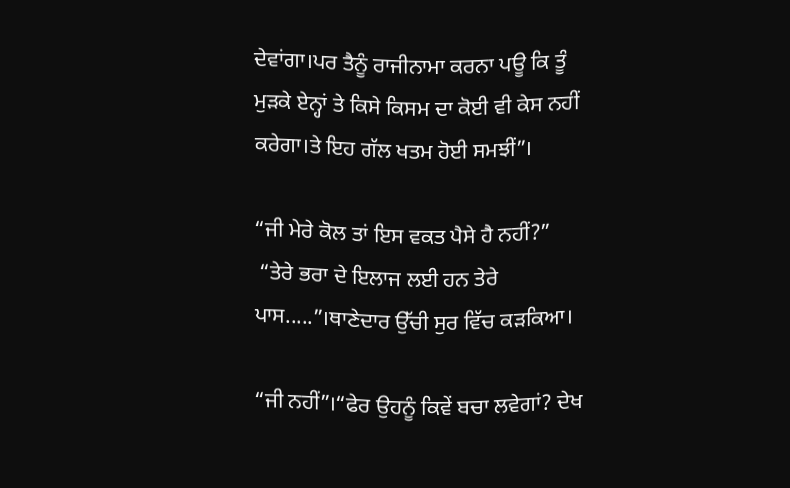ਦੇਵਾਂਗਾ।ਪਰ ਤੈਨੂੰ ਰਾਜੀਨਾਮਾ ਕਰਨਾ ਪਊ ਕਿ ਤੂੰ ਮੁੜਕੇ ਏਨ੍ਹਾਂ ਤੇ ਕਿਸੇ ਕਿਸਮ ਦਾ ਕੋਈ ਵੀ ਕੇਸ ਨਹੀਂ ਕਰੇਗਾ।ਤੇ ਇਹ ਗੱਲ ਖਤਮ ਹੋਈ ਸਮਝੀਂ”।

“ਜੀ ਮੇਰੇ ਕੋਲ ਤਾਂ ਇਸ ਵਕਤ ਪੈਸੇ ਹੈ ਨਹੀਂ?”
 “ਤੇਰੇ ਭਰਾ ਦੇ ਇਲਾਜ ਲਈ ਹਨ ਤੇਰੇ ਪਾਸ.....”।ਥਾਣੇਦਾਰ ਉੱਚੀ ਸੁਰ ਵਿੱਚ ਕੜਕਿਆ।

“ਜੀ ਨਹੀਂ”।“ਫੇਰ ਉਹਨੂੰ ਕਿਵੇਂ ਬਚਾ ਲਵੇਗਾਂ? ਦੇਖ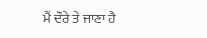ਮੈਂ ਦੌਰੇ ਤੇ ਜਾਣਾ ਹੈ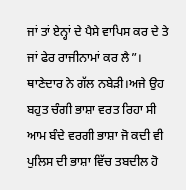ਜਾਂ ਤਾਂ ਏਨ੍ਹਾਂ ਦੇ ਪੈਸੇ ਵਾਪਿਸ ਕਰ ਦੇ ਤੇ ਜਾਂ ਫੇਰ ਰਾਜੀਨਾਮਾਂ ਕਰ ਲੈ”। ਥਾਣੇਦਾਰ ਨੇ ਗੱਲ ਨਬੇੜੀ।ਅਜੇ ਉਹ ਬਹੁਤ ਚੰਗੀ ਭਾਸ਼ਾ ਵਰਤ ਰਿਹਾ ਸੀ ਆਮ ਬੰਦੇ ਵਰਗੀ ਭਾਸ਼ਾ ਜੋ ਕਦੀ ਵੀ ਪੁਲਿਸ ਦੀ ਭਾਸ਼ਾ ਵਿੱਚ ਤਬਦੀਲ ਹੋ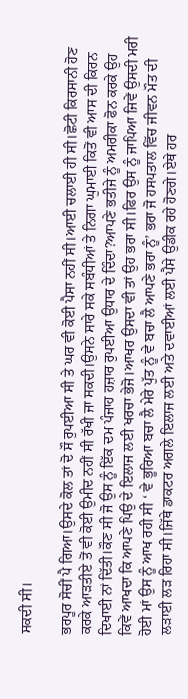ਸਕਦੀ ਸੀ।

ਭਰਪੂਰ ਸੋਚੀਂ ਪੈ ਗਿਆ।ਉਸਦੇ ਕੋਲ ਤਾਂ ਦੋ ਸੌ ਰੁਪਈਆ ਸੀ ਤੇ ਘਰ ਵੀ ਕੋਈ ਪੈਸਾ ਨਹੀਂ ਸੀ।ਆਈ ਚਲਾਈ ਹੀ ਸੀ।ਛੋਟੀ ਕਿਰਸਾਨੀ ਹੋਣ ਕਰਕੇ ਆੜਤੀਏ ਤੋਂ ਵੀ ਕੋਈ ਉਮੀਦ ਨਹੀਂ ਸੀ ਰੱਖੀ ਜਾ ਸਕਦੀ।ਉਸਨੇ ਸਾਰੇ ਸਕੇ ਸਬੰਧੀਆਂ ਤੇ ਨਿਗਾ ਘੁਮਾਈ ਕਿਤੋਂ ਵੀ ਆਸ ਦੀ ਕਿਰਨ ਦਿਖਾਈ ਨਾਂ ਦਿੱਤੀ।ਕੌਣ ਸੀ ਜੋ ਉਸ ਨੂੰ ਇੱਕ ਦਮ ਪੰਜਾਹ ਹਜ਼ਾਰ ਰੁਪਈਆ ਉਧਾਰ ਦੇ ਦਿੰਦਾ?ਆਪਣੇ ਭਤੀਜੇ ਨੂੰ ਅਮਰੀਕਾ ਫੋਨ ਕਰਕੇ ਉਹ ਕਿਵੇਂ ਆਖਦਾ ਕਿ ਆਪਣੇ ਪਿਉ ਦੇ ਇਲਾਜ ਲਈ ਖਰਚਾ ਭੇਜੋ।ਆਖਰ ਉਸਦਾ ਵੀ ਤਾਂ ਉਹ ਭਰਾ ਸੀ।ਫਿਰ ਉਸ ਨੂੰ ਜਾਪਿਆ ਜਿਵੇਂ ਉਸਦੀ ਮਰੀ ਹੋਈ ਮਾਂ ਉਸ ਨੂੰ ਆਖ ਰਹੀ ਸੀ ‘ ਵੇ ਭੂਰਿਆ ਬਚਾ ਲੈ ਮੇਰੇ ਪੁੱਤ ਨੂੰ ਵੇ ਬਚਾ ਲੈ ਆਪਣੇ ਭਰਾ ਨੂੰ’ ਭਰਾ ਜੋ ਹਸਪਤਾਲ ਵਿੱਚ ਜੀਵਨ ਮੌਤ ਦੀ ਲੜਾਈ ਲੜ ਰਿਹਾ ਸੀ।ਜਿੱਥੇ ਡਾਕਟਰ ਅਗਲੇ ਇਲਾਜ ਲਈ ਅਤੇ ਦਵਾਈਆਂ ਲਈ ਪੈਸੇ ਉਡੀਕ ਰਹੇ ਹੋਣਗੇ।ਏਥੇ ਹਰ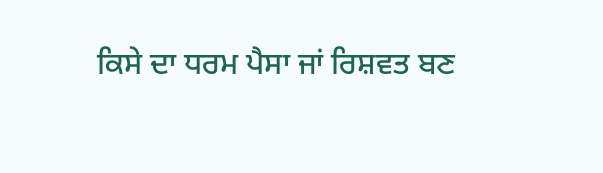ਕਿਸੇ ਦਾ ਧਰਮ ਪੈਸਾ ਜਾਂ ਰਿਸ਼ਵਤ ਬਣ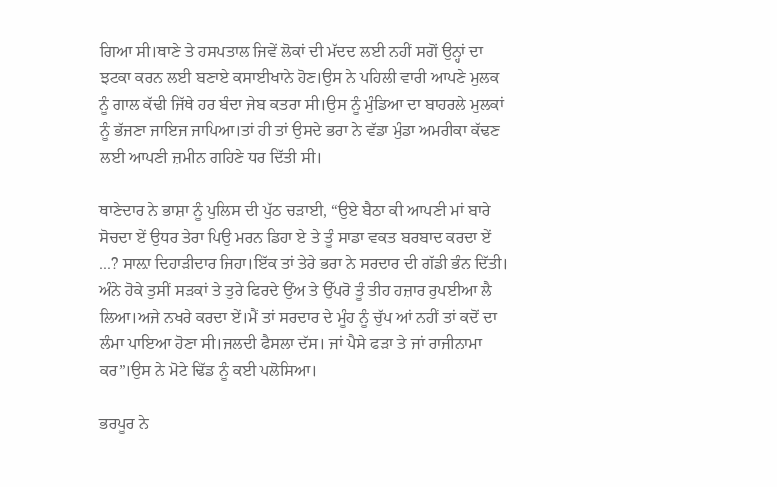ਗਿਆ ਸੀ।ਥਾਣੇ ਤੇ ਹਸਪਤਾਲ ਜਿਵੇਂ ਲੋਕਾਂ ਦੀ ਮੱਦਦ ਲਈ ਨਹੀਂ ਸਗੋਂ ਉਨ੍ਹਾਂ ਦਾ ਝਟਕਾ ਕਰਨ ਲਈ ਬਣਾਏ ਕਸਾਈਖਾਨੇ ਹੋਣ।ਉਸ ਨੇ ਪਹਿਲੀ ਵਾਰੀ ਆਪਣੇ ਮੁਲਕ ਨੂੰ ਗਾਲ ਕੱਢੀ ਜਿੱਥੇ ਹਰ ਬੰਦਾ ਜੇਬ ਕਤਰਾ ਸੀ।ਉਸ ਨੂੰ ਮੁੰਡਿਆ ਦਾ ਬਾਹਰਲੇ ਮੁਲਕਾਂ ਨੂੰ ਭੱਜਣਾ ਜਾਇਜ ਜਾਪਿਆ।ਤਾਂ ਹੀ ਤਾਂ ਉਸਦੇ ਭਰਾ ਨੇ ਵੱਡਾ ਮੁੰਡਾ ਅਮਰੀਕਾ ਕੱਢਣ ਲਈ ਆਪਣੀ ਜ਼ਮੀਨ ਗਹਿਣੇ ਧਰ ਦਿੱਤੀ ਸੀ।

ਥਾਣੇਦਾਰ ਨੇ ਭਾਸ਼ਾ ਨੂੰ ਪੁਲਿਸ ਦੀ ਪੁੱਠ ਚੜਾਈ, “ਉਏ ਬੈਠਾ ਕੀ ਆਪਣੀ ਮਾਂ ਬਾਰੇ ਸੋਚਦਾ ਏਂ ਉਧਰ ਤੇਰਾ ਪਿਉ ਮਰਨ ਡਿਹਾ ਏ ਤੇ ਤੂੰ ਸਾਡਾ ਵਕਤ ਬਰਬਾਦ ਕਰਦਾ ਏਂ ...? ਸਾਲ਼ਾ ਦਿਹਾੜੀਦਾਰ ਜਿਹਾ।ਇੱਕ ਤਾਂ ਤੇਰੇ ਭਰਾ ਨੇ ਸਰਦਾਰ ਦੀ ਗੱਡੀ ਭੰਨ ਦਿੱਤੀ। ਅੰਨੇ ਹੋਕੇ ਤੁਸੀਂ ਸੜਕਾਂ ਤੇ ਤੁਰੇ ਫਿਰਦੇ ਉਂਅ ਤੇ ਉੱਪਰੋ ਤੂੰ ਤੀਹ ਹਜ਼ਾਰ ਰੁਪਈਆ ਲੈ ਲਿਆ।ਅਜੇ ਨਖਰੇ ਕਰਦਾ ਏਂ।ਮੈਂ ਤਾਂ ਸਰਦਾਰ ਦੇ ਮੂੰਹ ਨੂੰ ਚੁੱਪ ਆਂ ਨਹੀਂ ਤਾਂ ਕਦੋਂ ਦਾ ਲੰਮਾ ਪਾਇਆ ਹੋਣਾ ਸੀ।ਜਲਦੀ ਫੈਸਲਾ ਦੱਸ। ਜਾਂ ਪੈਸੇ ਫੜਾ ਤੇ ਜਾਂ ਰਾਜੀਨਾਮਾ ਕਰ”।ਉਸ ਨੇ ਮੋਟੇ ਢਿੱਡ ਨੂੰ ਕਈ ਪਲੋਸਿਆ।

ਭਰਪੂਰ ਨੇ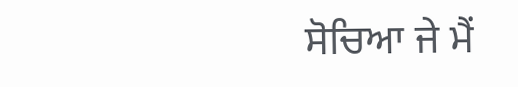ਸੋਚਿਆ ਜੇ ਮੈਂ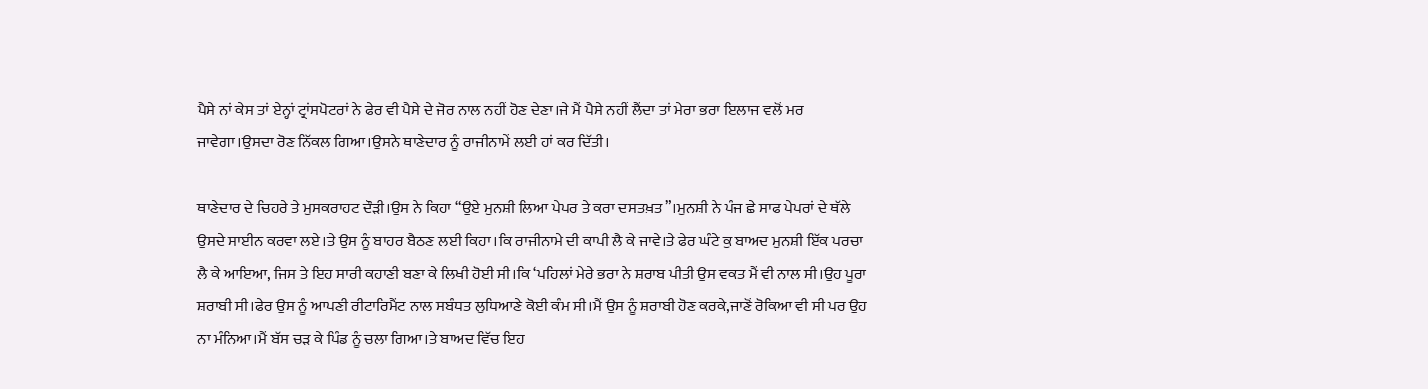ਪੈਸੇ ਨਾਂ ਕੇਸ ਤਾਂ ਏਨ੍ਹਾਂ ਟ੍ਰਾਂਸਪੋਟਰਾਂ ਨੇ ਫੇਰ ਵੀ ਪੈਸੇ ਦੇ ਜੋਰ ਨਾਲ ਨਹੀਂ ਹੋਣ ਦੇਣਾ।ਜੇ ਮੈਂ ਪੈਸੇ ਨਹੀਂ ਲੈਂਦਾ ਤਾਂ ਮੇਰਾ ਭਰਾ ਇਲਾਜ ਵਲੋਂ ਮਰ ਜਾਵੇਗਾ।ਉਸਦਾ ਰੋਣ ਨਿੱਕਲ ਗਿਆ।ਉਸਨੇ ਥਾਣੇਦਾਰ ਨੂੰ ਰਾਜੀਨਾਮੇਂ ਲਈ ਹਾਂ ਕਰ ਦਿੱਤੀ।

ਥਾਣੇਦਾਰ ਦੇ ਚਿਹਰੇ ਤੇ ਮੁਸਕਰਾਹਟ ਦੌੜੀ।ਉਸ ਨੇ ਕਿਹਾ “ਉਏ ਮੁਨਸ਼ੀ ਲਿਆ ਪੇਪਰ ਤੇ ਕਰਾ ਦਸਤਖ਼ਤ”।ਮੁਨਸ਼ੀ ਨੇ ਪੰਜ ਛੇ ਸਾਫ ਪੇਪਰਾਂ ਦੇ ਥੱਲੇ ਉਸਦੇ ਸਾਈਨ ਕਰਵਾ ਲਏ।ਤੇ ਉਸ ਨੂੰ ਬਾਹਰ ਬੈਠਣ ਲਈ ਕਿਹਾ।ਕਿ ਰਾਜੀਨਾਮੇ ਦੀ ਕਾਪੀ ਲੈ ਕੇ ਜਾਵੇ।ਤੇ ਫੇਰ ਘੰਟੇ ਕੁ ਬਾਅਦ ਮੁਨਸ਼ੀ ਇੱਕ ਪਰਚਾ ਲੈ ਕੇ ਆਇਆ, ਜਿਸ ਤੇ ਇਹ ਸਾਰੀ ਕਹਾਣੀ ਬਣਾ ਕੇ ਲਿਖੀ ਹੋਈ ਸੀ।ਕਿ ‘ਪਹਿਲਾਂ ਮੇਰੇ ਭਰਾ ਨੇ ਸ਼ਰਾਬ ਪੀਤੀ ਉਸ ਵਕਤ ਮੈਂ ਵੀ ਨਾਲ ਸੀ।ਉਹ ਪੂਰਾ ਸ਼ਰਾਬੀ ਸੀ।ਫੇਰ ਉਸ ਨੂੰ ਆਪਣੀ ਰੀਟਾਰਿਮੈਂਟ ਨਾਲ ਸਬੰਧਤ ਲੁਧਿਆਣੇ ਕੋਈ ਕੰਮ ਸੀ।ਮੈਂ ਉਸ ਨੂੰ ਸ਼ਰਾਬੀ ਹੋਣ ਕਰਕੇ,ਜਾਣੋਂ ਰੋਕਿਆ ਵੀ ਸੀ ਪਰ ਉਹ ਨਾ ਮੰਨਿਆ।ਮੈਂ ਬੱਸ ਚੜ ਕੇ ਪਿੰਡ ਨੂੰ ਚਲਾ ਗਿਆ।ਤੇ ਬਾਅਦ ਵਿੱਚ ਇਹ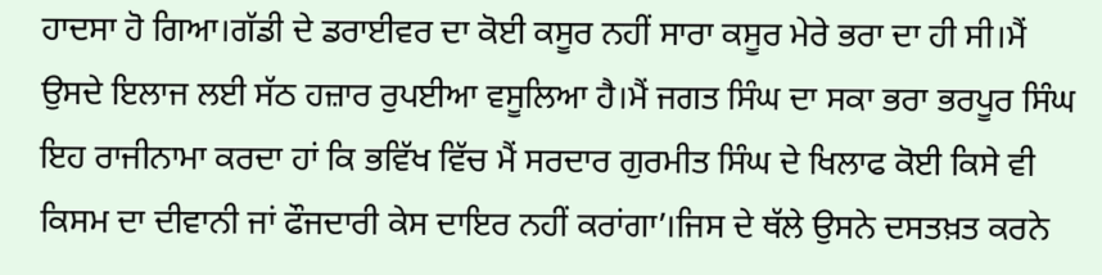ਹਾਦਸਾ ਹੋ ਗਿਆ।ਗੱਡੀ ਦੇ ਡਰਾਈਵਰ ਦਾ ਕੋਈ ਕਸੂਰ ਨਹੀਂ ਸਾਰਾ ਕਸੂਰ ਮੇਰੇ ਭਰਾ ਦਾ ਹੀ ਸੀ।ਮੈਂ ਉਸਦੇ ਇਲਾਜ ਲਈ ਸੱਠ ਹਜ਼ਾਰ ਰੁਪਈਆ ਵਸੂਲਿਆ ਹੈ।ਮੈਂ ਜਗਤ ਸਿੰਘ ਦਾ ਸਕਾ ਭਰਾ ਭਰਪੂਰ ਸਿੰਘ ਇਹ ਰਾਜੀਨਾਮਾ ਕਰਦਾ ਹਾਂ ਕਿ ਭਵਿੱਖ ਵਿੱਚ ਮੈਂ ਸਰਦਾਰ ਗੁਰਮੀਤ ਸਿੰਘ ਦੇ ਖਿਲਾਫ ਕੋਈ ਕਿਸੇ ਵੀ ਕਿਸਮ ਦਾ ਦੀਵਾਨੀ ਜਾਂ ਫੌਜਦਾਰੀ ਕੇਸ ਦਾਇਰ ਨਹੀਂ ਕਰਾਂਗਾ’।ਜਿਸ ਦੇ ਥੱਲੇ ਉਸਨੇ ਦਸਤਖ਼ਤ ਕਰਨੇ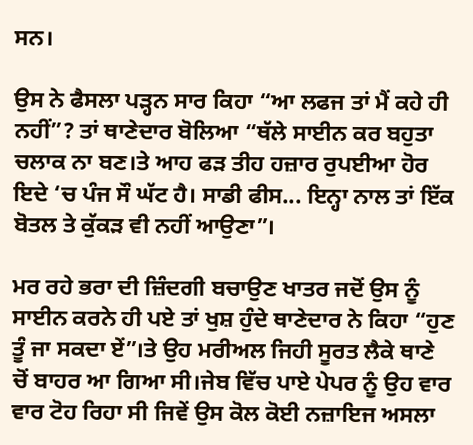ਸਨ।

ਉਸ ਨੇ ਫੈਸਲਾ ਪੜ੍ਹਨ ਸਾਰ ਕਿਹਾ “ਆ ਲਫਜ ਤਾਂ ਮੈਂ ਕਹੇ ਹੀ ਨਹੀਂ”? ਤਾਂ ਥਾਣੇਦਾਰ ਬੋਲਿਆ “ਥੱਲੇ ਸਾਈਨ ਕਰ ਬਹੁਤਾ ਚਲਾਕ ਨਾ ਬਣ।ਤੇ ਆਹ ਫੜ ਤੀਹ ਹਜ਼ਾਰ ਰੁਪਈਆ ਹੋਰ ਇਦੇ ‘ਚ ਪੰਜ ਸੌ ਘੱਟ ਹੈ। ਸਾਡੀ ਫੀਸ... ਇਨ੍ਹਾ ਨਾਲ ਤਾਂ ਇੱਕ ਬੋਤਲ ਤੇ ਕੁੱਕੜ ਵੀ ਨਹੀਂ ਆਉਣਾ”।

ਮਰ ਰਹੇ ਭਰਾ ਦੀ ਜ਼ਿੰਦਗੀ ਬਚਾਉਣ ਖਾਤਰ ਜਦੋਂ ਉਸ ਨੂੰ ਸਾਈਨ ਕਰਨੇ ਹੀ ਪਏ ਤਾਂ ਖੁਸ਼ ਹੁੰਦੇ ਥਾਣੇਦਾਰ ਨੇ ਕਿਹਾ “ਹੁਣ ਤੂੰ ਜਾ ਸਕਦਾ ਏਂ”।ਤੇ ਉਹ ਮਰੀਅਲ ਜਿਹੀ ਸੂਰਤ ਲੈਕੇ ਥਾਣੇ ਚੋਂ ਬਾਹਰ ਆ ਗਿਆ ਸੀ।ਜੇਬ ਵਿੱਚ ਪਾਏ ਪੇਪਰ ਨੂੰ ਉਹ ਵਾਰ ਵਾਰ ਟੋਹ ਰਿਹਾ ਸੀ ਜਿਵੇਂ ਉਸ ਕੋਲ ਕੋਈ ਨਜ਼ਾਇਜ ਅਸਲਾ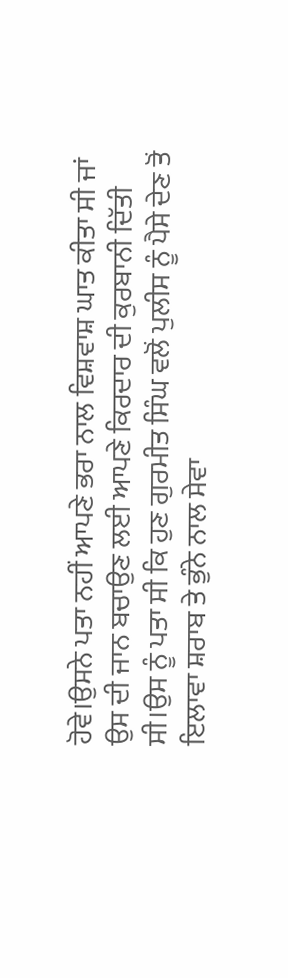ਹੋਵੇ।ਉਸਨੇ ਪਤਾ ਨਹੀਂ ਆਪਣੇ ਭਰਾ ਨਾਲ ਵਿਸ਼ਵਾਸ਼ ਘਾਤ ਕੀਤਾ ਸੀ ਜਾਂ ਉਸ ਦੀ ਜਾਨ ਬਚਾਉਣ ਲਈ ਆਪਣੇ ਕਿਰਦਾਰ ਦੀ ਕੁਰਬਾਨੀ ਦਿੱਤੀ ਸੀ।ਉਸ ਨੂੰ ਪਤਾ ਸੀ ਕਿ ਹੁਣ ਗੁਰਮੀਤ ਸਿੰਘ ਵਲੋਂ ਪੁਲੀਸ ਨੂੰ ਪੈਸੇ ਦੇਣ ਤੋਂ ਇਲਾਵਾ ਸ਼ਰਾਬ ਤੇ ਭੁੰਨੇ ਨਾਲ ਸੇਵਾ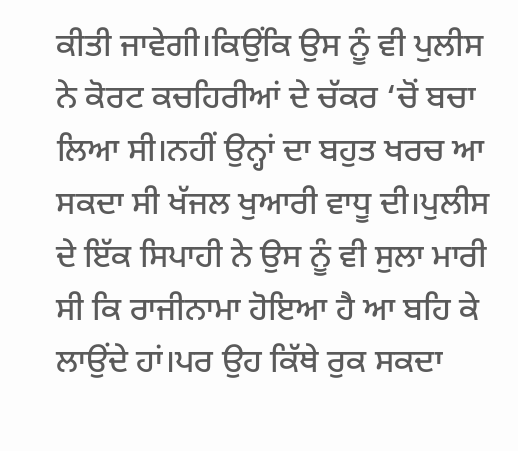ਕੀਤੀ ਜਾਵੇਗੀ।ਕਿਉਂਕਿ ਉਸ ਨੂੰ ਵੀ ਪੁਲੀਸ ਨੇ ਕੋਰਟ ਕਚਹਿਰੀਆਂ ਦੇ ਚੱਕਰ ‘ਚੋਂ ਬਚਾ ਲਿਆ ਸੀ।ਨਹੀਂ ਉਨ੍ਹਾਂ ਦਾ ਬਹੁਤ ਖਰਚ ਆ ਸਕਦਾ ਸੀ ਖੱਜਲ ਖੁਆਰੀ ਵਾਧੂ ਦੀ।ਪੁਲੀਸ ਦੇ ਇੱਕ ਸਿਪਾਹੀ ਨੇ ਉਸ ਨੂੰ ਵੀ ਸੁਲਾ ਮਾਰੀ ਸੀ ਕਿ ਰਾਜੀਨਾਮਾ ਹੋਇਆ ਹੈ ਆ ਬਹਿ ਕੇ ਲਾਉਂਦੇ ਹਾਂ।ਪਰ ਉਹ ਕਿੱਥੇ ਰੁਕ ਸਕਦਾ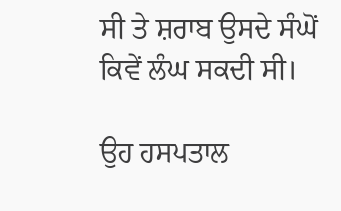ਸੀ ਤੇ ਸ਼ਰਾਬ ਉਸਦੇ ਸੰਘੋਂ ਕਿਵੇਂ ਲੰਘ ਸਕਦੀ ਸੀ।

ਉਹ ਹਸਪਤਾਲ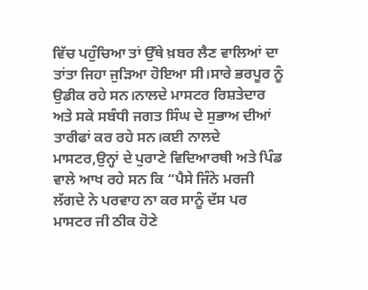ਵਿੱਚ ਪਹੁੰਚਿਆ ਤਾਂ ਉੱਥੇ ਖ਼ਬਰ ਲੈਣ ਵਾਲਿਆਂ ਦਾ ਤਾਂਤਾ ਜਿਹਾ ਜੁੜਿਆ ਹੋਇਆ ਸੀ।ਸਾਰੇ ਭਰਪੂਰ ਨੂੰ ਉਡੀਕ ਰਹੇ ਸਨ।ਨਾਲਦੇ ਮਾਸਟਰ ਰਿਸ਼ਤੇਦਾਰ ਅਤੇ ਸਕੇ ਸਬੰਧੀ ਜਗਤ ਸਿੰਘ ਦੇ ਸੁਭਾਅ ਦੀਆਂ ਤਾਰੀਫਾਂ ਕਰ ਰਹੇ ਸਨ।ਕਈ ਨਾਲਦੇ ਮਾਸਟਰ,ਉਨ੍ਹਾਂ ਦੇ ਪੁਰਾਣੇ ਵਿਦਿਆਰਥੀ ਅਤੇ ਪਿੰਡ ਵਾਲੇ ਆਖ ਰਹੇ ਸਨ ਕਿ “ਪੈਸੇ ਜਿੰਨੇ ਮਰਜੀ ਲੱਗਦੇ ਨੇ ਪਰਵਾਹ ਨਾ ਕਰ ਸਾਨੂੰ ਦੱਸ ਪਰ ਮਾਸਟਰ ਜੀ ਠੀਕ ਹੋਣੇ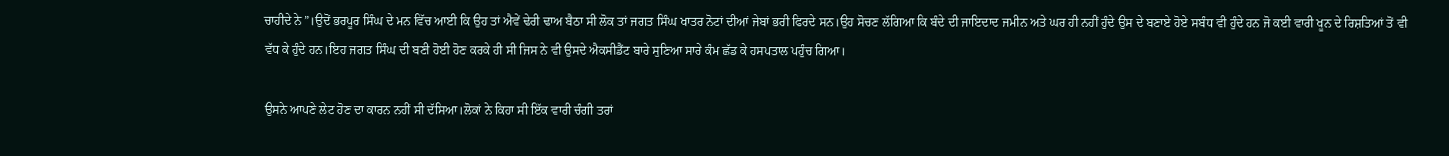ਚਾਹੀਦੇ ਨੇ”।ਉਦੋਂ ਭਰਪੂਰ ਸਿੰਘ ਦੇ ਮਨ ਵਿੱਚ ਆਈ ਕਿ ਉਹ ਤਾਂ ਐਵੇਂ ਢੇਰੀ ਢਾਅ ਬੈਠਾ ਸੀ ਲੋਕ ਤਾਂ ਜਗਤ ਸਿੰਘ ਖਾਤਰ ਨੋਟਾਂ ਦੀਆਂ ਜੇਬਾਂ ਭਰੀ ਫਿਰਦੇ ਸਨ।ਉਹ ਸੋਚਣ ਲੱਗਿਆ ਕਿ ਬੰਦੇ ਦੀ ਜਾਇਦਾਦ ਜਮੀਨ ਅਤੇ ਘਰ ਹੀ ਨਹੀਂ ਹੁੰਦੇ ਉਸ ਦੇ ਬਣਾਏ ਹੋਏ ਸਬੰਧ ਵੀ ਹੁੰਦੇ ਹਨ ਜੋ ਕਈ ਵਾਰੀ ਖੂਨ ਦੇ ਰਿਸ਼ਤਿਆਂ ਤੋਂ ਵੀ ਵੱਧ ਕੇ ਹੁੰਦੇ ਹਨ।ਇਹ ਜਗਤ ਸਿੰਘ ਦੀ ਬਣੀ ਹੋਈ ਹੋਣ ਕਰਕੇ ਹੀ ਸੀ ਜਿਸ ਨੇ ਵੀ ਉਸਦੇ ਐਕਸੀਡੈਂਟ ਬਾਰੇ ਸੁਣਿਆ ਸਾਰੇ ਕੰਮ ਛੱਡ ਕੇ ਹਸਪਤਾਲ ਪਹੁੰਚ ਗਿਆ।

ਉਸਨੇ ਆਪਣੇ ਲੇਟ ਹੋਣ ਦਾ ਕਾਰਨ ਨਹੀਂ ਸੀ ਦੱਸਿਆ।ਲੋਕਾਂ ਨੇ ਕਿਹਾ ਸੀ ਇੱਕ ਵਾਰੀ ਚੰਗੀ ਤਰਾਂ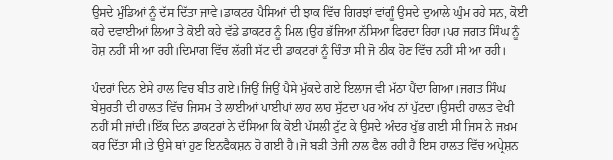ਉਸਦੇ ਮੁੰਡਿਆਂ ਨੂੰ ਦੱਸ ਦਿੱਤਾ ਜਾਵੇ।ਡਾਕਟਰ ਪੈਸਿਆਂ ਦੀ ਝਾਕ ਵਿੱਚ ਗਿਰਝਾਂ ਵਾਂਗੂੰ ਉਸਦੇ ਦੁਆਲੇ ਘੁੰਮ ਰਹੇ ਸਨ, ਕੋਈ ਕਹੇ ਦਵਾਈਆਂ ਲਿਆ ਤੇ ਕੋਈ ਕਹੇ ਵੱਡੇ ਡਾਕਟਰ ਨੂੰ ਮਿਲ।ਉਹ ਭੱਜਿਆ ਨੱਸਿਆ ਫਿਰਦਾ ਰਿਹਾ।ਪਰ ਜਗਤ ਸਿੰਘ ਨੂੰ ਹੋਸ਼ ਨਹੀਂ ਸੀ ਆ ਰਹੀ।ਦਿਮਾਗ ਵਿੱਚ ਲੱਗੀ ਸੱਟ ਦੀ ਡਾਕਟਰਾਂ ਨੂੰ ਚਿੰਤਾ ਸੀ ਜੋ ਠੀਕ ਹੋਣ ਵਿੱਚ ਨਹੀਂ ਸੀ ਆ ਰਹੀ।

ਪੰਦਰਾਂ ਦਿਨ ਏਸੇ ਹਾਲ ਵਿਚ ਬੀਤ ਗਏ।ਜਿਉਂ ਜਿਉਂ ਪੈਸੇ ਮੁੱਕਦੇ ਗਏ ਇਲਾਜ ਵੀ ਮੱਠਾ ਪੈਂਦਾ ਗਿਆ।ਜਗਤ ਸਿੰਘ ਬੇਸੁਰਤੀ ਦੀ ਹਾਲਤ ਵਿੱਚ ਜਿਸਮ ਤੇ ਲਾਈਆਂ ਪਾਈਪਾਂ ਲਾਹ ਲਾਹ ਸੁੱਟਦਾ ਪਰ ਅੱਖ ਨਾਂ ਪੁੱਟਦਾ।ਉਸਦੀ ਹਾਲਤ ਵੇਖੀ ਨਹੀਂ ਸੀ ਜਾਂਦੀ।ਇੱਕ ਦਿਨ ਡਾਕਟਰਾਂ ਨੇ ਦੱਸਿਆ ਕਿ ਕੋਈ ਪੱਸਲੀ ਟੁੱਟ ਕੇ ਉਸਦੇ ਅੰਦਰ ਖੁੱਭ ਗਈ ਸੀ ਜਿਸ ਨੇ ਜਖ਼ਮ ਕਰ ਦਿੱਤਾ ਸੀ।ਤੇ ਉਸੇ ਥਾਂ ਹੁਣ ਇਨਫੈਕਸ਼ਨ ਹੋ ਗਈ ਹੈ।ਜੋ ਬੜੀ ਤੇਜੀ ਨਾਲ ਫੈਲ ਰਹੀ ਹੈ ਇਸ ਹਾਲਤ ਵਿੱਚ ਅਪ੍ਰੇਸ਼ਨ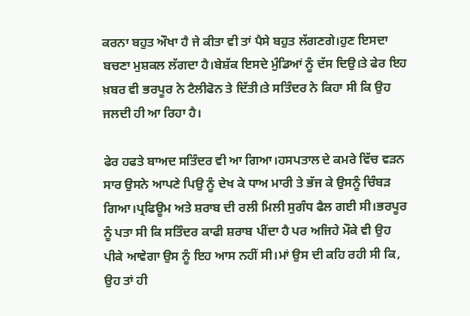ਕਰਨਾ ਬਹੁਤ ਔਖਾ ਹੈ ਜੇ ਕੀਤਾ ਵੀ ਤਾਂ ਪੈਸੇ ਬਹੁਤ ਲੱਗਣਗੇ।ਹੁਣ ਇਸਦਾ ਬਚਣਾ ਮੁਸ਼ਕਲ ਲੱਗਦਾ ਹੈ।ਬੇਸ਼ੱਕ ਇਸਦੇ ਮੁੰਡਿਆਂ ਨੂੰ ਦੱਸ ਦਿਉ।ਤੇ ਫੇਰ ਇਹ ਖ਼ਬਰ ਵੀ ਭਰਪੂਰ ਨੇ ਟੈਲੀਫੋਨ ਤੇ ਦਿੱਤੀ।ਤੇ ਸਤਿੰਦਰ ਨੇ ਕਿਹਾ ਸੀ ਕਿ ਉਹ ਜਲਦੀ ਹੀ ਆ ਰਿਹਾ ਹੈ।

ਫੇਰ ਹਫਤੇ ਬਾਅਦ ਸਤਿੰਦਰ ਵੀ ਆ ਗਿਆ।ਹਸਪਤਾਲ ਦੇ ਕਮਰੇ ਵਿੱਚ ਵੜਨ ਸਾਰ ਉਸਨੇ ਆਪਣੇ ਪਿਉ ਨੂੰ ਦੇਖ ਕੇ ਧਾਅ ਮਾਰੀ ਤੇ ਭੱਜ ਕੇ ਉਸਨੂੰ ਚਿੰਬੜ ਗਿਆ।ਪ੍ਰਫਿਊਮ ਅਤੇ ਸ਼ਰਾਬ ਦੀ ਰਲੀ ਮਿਲੀ ਸੁਗੰਧ ਫੈਲ ਗਈ ਸੀ।ਭਰਪੂਰ ਨੂੰ ਪਤਾ ਸੀ ਕਿ ਸਤਿੰਦਰ ਕਾਫੀ ਸ਼ਰਾਬ ਪੀਂਦਾ ਹੈ ਪਰ ਅਜਿਹੇ ਮੌਕੇ ਵੀ ਉਹ ਪੀਕੇ ਆਵੇਗਾ ਉਸ ਨੂੰ ਇਹ ਆਸ ਨਹੀਂ ਸੀ।ਮਾਂ ਉਸ ਦੀ ਕਹਿ ਰਹੀ ਸੀ ਕਿ, ਉਹ ਤਾਂ ਹੀ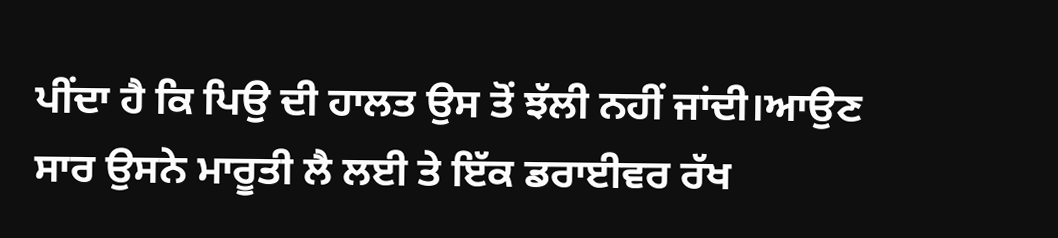ਪੀਂਦਾ ਹੈ ਕਿ ਪਿਉ ਦੀ ਹਾਲਤ ਉਸ ਤੋਂ ਝੱਲੀ ਨਹੀਂ ਜਾਂਦੀ।ਆਉਣ ਸਾਰ ਉਸਨੇ ਮਾਰੂਤੀ ਲੈ ਲਈ ਤੇ ਇੱਕ ਡਰਾਈਵਰ ਰੱਖ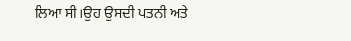ਲਿਆ ਸੀ।ਉਹ ਉਸਦੀ ਪਤਨੀ ਅਤੇ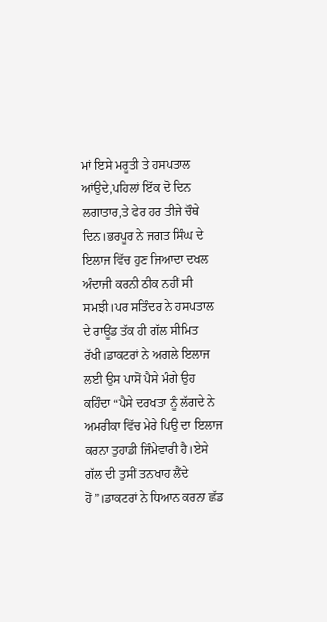ਮਾਂ ਇਸੇ ਮਰੂਤੀ ਤੇ ਹਸਪਤਾਲ ਆਂਉਦੇ,ਪਹਿਲਾਂ ਇੱਕ ਦੋ ਦਿਨ ਲਗਾਤਾਰ,ਤੇ ਫੇਰ ਹਰ ਤੀਜੇ ਚੌਥੇ ਦਿਨ।ਭਰਪੂਰ ਨੇ ਜਗਤ ਸਿੰਘ ਦੇ ਇਲਾਜ ਵਿੱਚ ਹੁਣ ਜਿਆਦਾ ਦਖਲ ਅੰਦਾਜੀ ਕਰਨੀ ਠੀਕ ਨਹੀਂ ਸੀ ਸਮਝੀ।ਪਰ ਸਤਿੰਦਰ ਨੇ ਹਸਪਤਾਲ ਦੇ ਰਾਊਂਡ ਤੱਕ ਹੀ ਗੱਲ ਸੀਮਿਤ ਰੱਖੀ।ਡਾਕਟਰਾਂ ਨੇ ਅਗਲੇ ਇਲਾਜ ਲਈ ਉਸ ਪਾਸੋਂ ਪੈਸੇ ਮੰਗੇ ਉਹ ਕਹਿੰਦਾ “ਪੈਸੇ ਦਰਖਤਾ ਨੂੰ ਲੱਗਦੇ ਨੇ ਅਮਰੀਕਾ ਵਿੱਚ ਮੇਰੇ ਪਿਉ ਦਾ ਇਲਾਜ ਕਰਨਾ ਤੁਹਾਡੀ ਜਿੰਮੇਵਾਰੀ ਹੈ।ਏਸੇ ਗੱਲ ਦੀ ਤੁਸੀਂ ਤਨਖਾਹ ਲੈਂਦੇ ਹੋਂ”।ਡਾਕਟਰਾਂ ਨੇ ਧਿਆਨ ਕਰਨਾ ਛੱਡ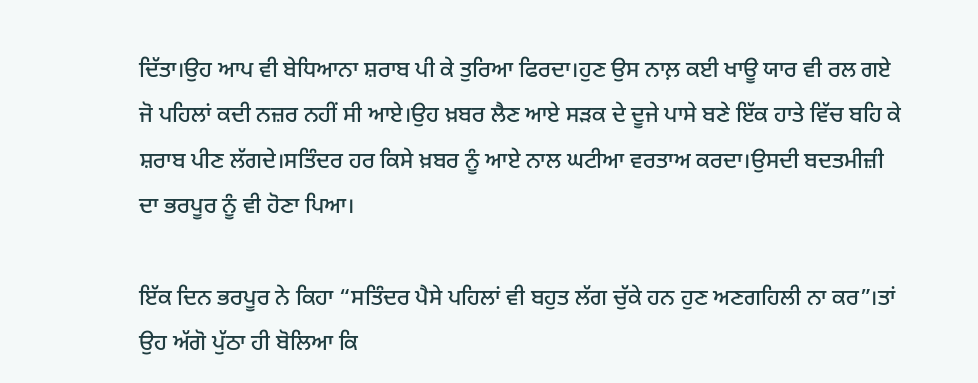ਦਿੱਤਾ।ਉਹ ਆਪ ਵੀ ਬੇਧਿਆਨਾ ਸ਼ਰਾਬ ਪੀ ਕੇ ਤੁਰਿਆ ਫਿਰਦਾ।ਹੁਣ ਉਸ ਨਾਲ਼ ਕਈ ਖਾਊ ਯਾਰ ਵੀ ਰਲ ਗਏ ਜੋ ਪਹਿਲਾਂ ਕਦੀ ਨਜ਼ਰ ਨਹੀਂ ਸੀ ਆਏ।ਉਹ ਖ਼ਬਰ ਲੈਣ ਆਏ ਸੜਕ ਦੇ ਦੂਜੇ ਪਾਸੇ ਬਣੇ ਇੱਕ ਹਾਤੇ ਵਿੱਚ ਬਹਿ ਕੇ ਸ਼ਰਾਬ ਪੀਣ ਲੱਗਦੇ।ਸਤਿੰਦਰ ਹਰ ਕਿਸੇ ਖ਼ਬਰ ਨੂੰ ਆਏ ਨਾਲ ਘਟੀਆ ਵਰਤਾਅ ਕਰਦਾ।ਉਸਦੀ ਬਦਤਮੀਜ਼ੀ ਦਾ ਭਰਪੂਰ ਨੂੰ ਵੀ ਹੋਣਾ ਪਿਆ।

ਇੱਕ ਦਿਨ ਭਰਪੂਰ ਨੇ ਕਿਹਾ “ਸਤਿੰਦਰ ਪੈਸੇ ਪਹਿਲਾਂ ਵੀ ਬਹੁਤ ਲੱਗ ਚੁੱਕੇ ਹਨ ਹੁਣ ਅਣਗਹਿਲੀ ਨਾ ਕਰ”।ਤਾਂ ਉਹ ਅੱਗੋ ਪੁੱਠਾ ਹੀ ਬੋਲਿਆ ਕਿ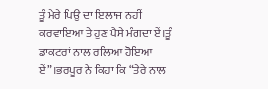ਤੂੰ ਮੇਰੇ ਪਿਉ ਦਾ ਇਲਾਜ ਨਹੀਂ ਕਰਵਾਇਆ ਤੇ ਹੁਣ ਪੈਸੇ ਮੰਗਦਾ ਏਂ।ਤੂੰ ਡਾਕਟਰਾਂ ਨਾਲ ਰਲਿਆ ਹੋਇਆ ਏਂ”।ਭਰਪੂਰ ਨੇ ਕਿਹਾ ਕਿ “ਤੇਰੇ ਨਾਲ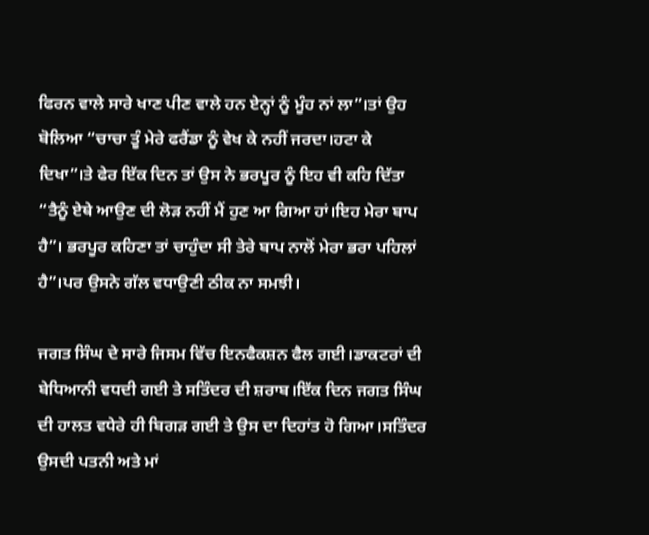ਫਿਰਨ ਵਾਲੇ ਸਾਰੇ ਖਾਣ ਪੀਣ ਵਾਲੇ ਹਨ ਏਨ੍ਹਾਂ ਨੂੰ ਮੂੰਹ ਨਾਂ ਲਾ”।ਤਾਂ ਉਹ ਬੋਲਿਆ “ਚਾਚਾ ਤੂੰ ਮੇਰੇ ਫਰੈਂਡਾ ਨੂੰ ਵੇਖ ਕੇ ਨਹੀਂ ਜਰਦਾ।ਹਟਾ ਕੇ ਦਿਖਾ”।ਤੇ ਫੇਰ ਇੱਕ ਦਿਨ ਤਾਂ ਉਸ ਨੇ ਭਰਪੂਰ ਨੂੰ ਇਹ ਵੀ ਕਹਿ ਦਿੱਤਾ “ਤੈਨੂੰ ਏਥੇ ਆਉਣ ਦੀ ਲੋੜ ਨਹੀਂ ਮੈਂ ਹੁਣ ਆ ਗਿਆ ਹਾਂ।ਇਹ ਮੇਰਾ ਬਾਪ ਹੈ”। ਭਰਪੂਰ ਕਹਿਣਾ ਤਾਂ ਚਾਹੁੰਦਾ ਸੀ ਤੇਰੇ ਬਾਪ ਨਾਲੋਂ ਮੇਰਾ ਭਰਾ ਪਹਿਲਾਂ ਹੈ”।ਪਰ ਉਸਨੇ ਗੱਲ ਵਧਾਉਣੀ ਠੀਕ ਨਾ ਸਮਝੀ।

ਜਗਤ ਸਿੰਘ ਦੇ ਸਾਰੇ ਜਿਸਮ ਵਿੱਚ ਇਨਫੈਕਸ਼ਨ ਫੈਲ ਗਈ।ਡਾਕਟਰਾਂ ਦੀ ਬੇਧਿਆਨੀ ਵਧਦੀ ਗਈ ਤੇ ਸਤਿੰਦਰ ਦੀ ਸ਼ਰਾਬ।ਇੱਕ ਦਿਨ ਜਗਤ ਸਿੰਘ ਦੀ ਹਾਲਤ ਵਧੇਰੇ ਹੀ ਬਿਗੜ ਗਈ ਤੇ ਉਸ ਦਾ ਦਿਹਾਂਤ ਹੋ ਗਿਆ।ਸਤਿੰਦਰ ਉਸਦੀ ਪਤਨੀ ਅਤੇ ਮਾਂ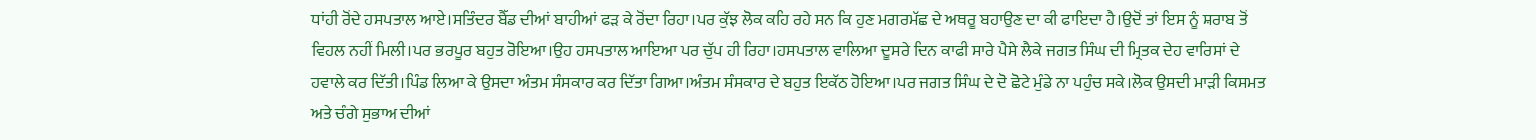ਧਾਂਹੀ ਰੋਂਦੇ ਹਸਪਤਾਲ ਆਏ।ਸਤਿੰਦਰ ਬੈੱਡ ਦੀਆਂ ਬਾਹੀਆਂ ਫੜ ਕੇ ਰੋਂਦਾ ਰਿਹਾ।ਪਰ ਕੁੱਝ ਲੋਕ ਕਹਿ ਰਹੇ ਸਨ ਕਿ ਹੁਣ ਮਗਰਮੱਛ ਦੇ ਅਥਰੂ ਬਹਾਉਣ ਦਾ ਕੀ ਫਾਇਦਾ ਹੈ।ਉਦੋਂ ਤਾਂ ਇਸ ਨੂੰ ਸ਼ਰਾਬ ਤੋਂ ਵਿਹਲ ਨਹੀਂ ਮਿਲੀ।ਪਰ ਭਰਪੂਰ ਬਹੁਤ ਰੋਇਆ।ਉਹ ਹਸਪਤਾਲ ਆਇਆ ਪਰ ਚੁੱਪ ਹੀ ਰਿਹਾ।ਹਸਪਤਾਲ ਵਾਲਿਆ ਦੂਸਰੇ ਦਿਨ ਕਾਫੀ ਸਾਰੇ ਪੈਸੇ ਲੈਕੇ ਜਗਤ ਸਿੰਘ ਦੀ ਮ੍ਰਿਤਕ ਦੇਹ ਵਾਰਿਸਾਂ ਦੇ ਹਵਾਲੇ ਕਰ ਦਿੱਤੀ।ਪਿੰਡ ਲਿਆ ਕੇ ਉਸਦਾ ਅੰਤਮ ਸੰਸਕਾਰ ਕਰ ਦਿੱਤਾ ਗਿਆ।ਅੰਤਮ ਸੰਸਕਾਰ ਦੇ ਬਹੁਤ ਇਕੱਠ ਹੋਇਆ।ਪਰ ਜਗਤ ਸਿੰਘ ਦੇ ਦੋ ਛੋਟੇ ਮੁੰਡੇ ਨਾ ਪਹੁੰਚ ਸਕੇ।ਲੋਕ ਉਸਦੀ ਮਾੜੀ ਕਿਸਮਤ ਅਤੇ ਚੰਗੇ ਸੁਭਾਅ ਦੀਆਂ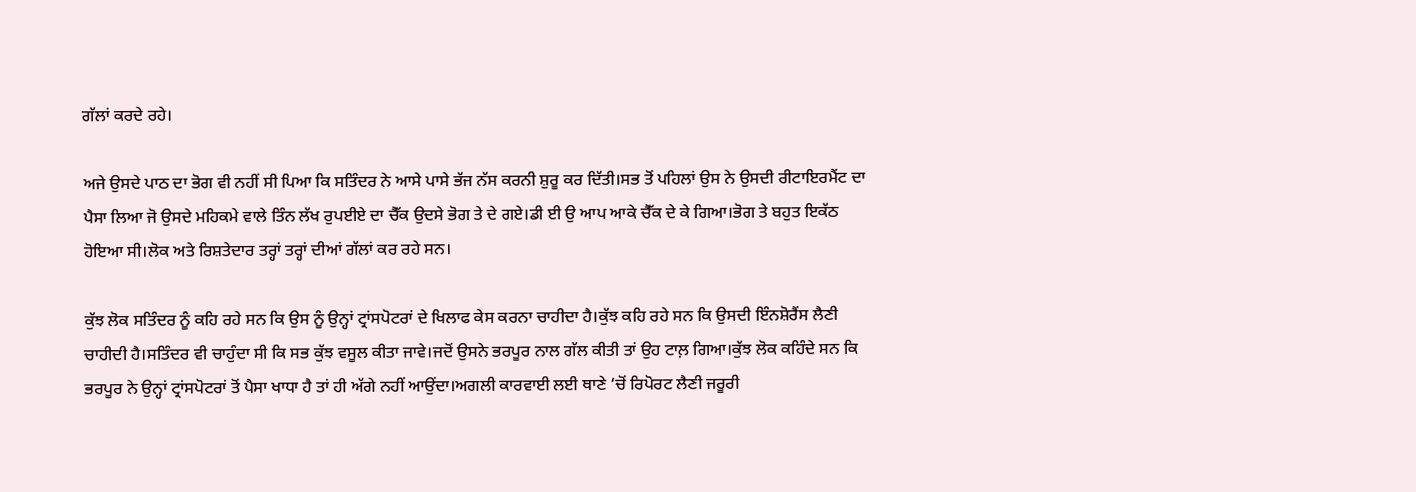ਗੱਲਾਂ ਕਰਦੇ ਰਹੇ।

ਅਜੇ ਉਸਦੇ ਪਾਠ ਦਾ ਭੋਗ ਵੀ ਨਹੀਂ ਸੀ ਪਿਆ ਕਿ ਸਤਿੰਦਰ ਨੇ ਆਸੇ ਪਾਸੇ ਭੱਜ ਨੱਸ ਕਰਨੀ ਸ਼ੁਰੂ ਕਰ ਦਿੱਤੀ।ਸਭ ਤੋਂ ਪਹਿਲਾਂ ਉਸ ਨੇ ਉਸਦੀ ਰੀਟਾਇਰਮੈਂਟ ਦਾ ਪੈਸਾ ਲਿਆ ਜੋ ਉਸਦੇ ਮਹਿਕਮੇ ਵਾਲੇ ਤਿੰਨ ਲੱਖ ਰੁਪਈਏ ਦਾ ਚੈੱਕ ਉਦਸੇ ਭੋਗ ਤੇ ਦੇ ਗਏ।ਡੀ ਈ ਉ ਆਪ ਆਕੇ ਚੈੱਕ ਦੇ ਕੇ ਗਿਆ।ਭੋਗ ਤੇ ਬਹੁਤ ਇਕੱਠ ਹੋਇਆ ਸੀ।ਲੋਕ ਅਤੇ ਰਿਸ਼ਤੇਦਾਰ ਤਰ੍ਹਾਂ ਤਰ੍ਹਾਂ ਦੀਆਂ ਗੱਲਾਂ ਕਰ ਰਹੇ ਸਨ।

ਕੁੱਝ ਲੋਕ ਸਤਿੰਦਰ ਨੂੰ ਕਹਿ ਰਹੇ ਸਨ ਕਿ ਉਸ ਨੂੰ ਉਨ੍ਹਾਂ ਟ੍ਰਾਂਸਪੋਟਰਾਂ ਦੇ ਖਿਲਾਫ ਕੇਸ ਕਰਨਾ ਚਾਹੀਦਾ ਹੈ।ਕੁੱਝ ਕਹਿ ਰਹੇ ਸਨ ਕਿ ਉਸਦੀ ਇੰਨਸ਼ੋਰੈਂਸ ਲੈਣੀ ਚਾਹੀਦੀ ਹੈ।ਸਤਿੰਦਰ ਵੀ ਚਾਹੁੰਦਾ ਸੀ ਕਿ ਸਭ ਕੁੱਝ ਵਸੂਲ ਕੀਤਾ ਜਾਵੇ।ਜਦੋਂ ਉਸਨੇ ਭਰਪੂਰ ਨਾਲ ਗੱਲ ਕੀਤੀ ਤਾਂ ਉਹ ਟਾਲ਼ ਗਿਆ।ਕੁੱਝ ਲੋਕ ਕਹਿੰਦੇ ਸਨ ਕਿ ਭਰਪੂਰ ਨੇ ਉਨ੍ਹਾਂ ਟ੍ਰਾਂਸਪੋਟਰਾਂ ਤੋਂ ਪੈਸਾ ਖਾਧਾ ਹੈ ਤਾਂ ਹੀ ਅੱਗੇ ਨਹੀਂ ਆਉਂਦਾ।ਅਗਲੀ ਕਾਰਵਾਈ ਲਈ ਥਾਣੇ ‘ਚੋਂ ਰਿਪੋਰਟ ਲੈਣੀ ਜਰੂਰੀ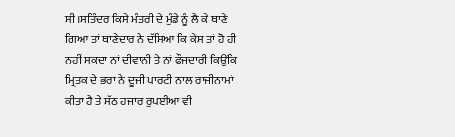ਸੀ।ਸਤਿੰਦਰ ਕਿਸੇ ਮੰਤਰੀ ਦੇ ਮੁੰਡੇ ਨੂੰ ਲੈ ਕੇ ਥਾਣੇ ਗਿਆ ਤਾਂ ਥਾਣੇਦਾਰ ਨੇ ਦੱਸਿਆ ਕਿ ਕੇਸ ਤਾਂ ਹੋ ਹੀ ਨਹੀਂ ਸਕਦਾ ਨਾਂ ਦੀਵਾਨੀ ਤੇ ਨਾਂ ਫੌਜਦਾਰੀ ਕਿਉਂਕਿ ਮ੍ਰਿਤਕ ਦੇ ਭਰਾ ਨੇ ਦੂਜੀ ਪਾਰਟੀ ਨਾਲ ਰਾਜੀਨਾਮਾਂ ਕੀਤਾ ਹੈ ਤੇ ਸੱਠ ਹਜਾਰ ਰੁਪਈਆ ਵੀ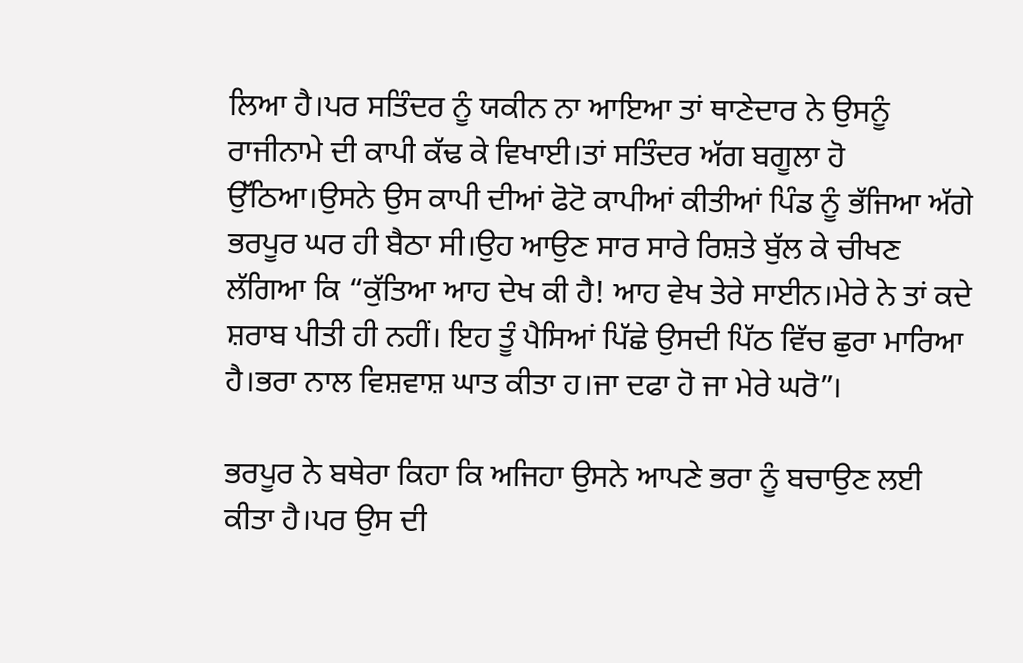ਲਿਆ ਹੈ।ਪਰ ਸਤਿੰਦਰ ਨੂੰ ਯਕੀਨ ਨਾ ਆਇਆ ਤਾਂ ਥਾਣੇਦਾਰ ਨੇ ਉਸਨੂੰ ਰਾਜੀਨਾਮੇ ਦੀ ਕਾਪੀ ਕੱਢ ਕੇ ਵਿਖਾਈ।ਤਾਂ ਸਤਿੰਦਰ ਅੱਗ ਬਗੂਲਾ ਹੋ ਉੱਠਿਆ।ਉਸਨੇ ਉਸ ਕਾਪੀ ਦੀਆਂ ਫੋਟੋ ਕਾਪੀਆਂ ਕੀਤੀਆਂ ਪਿੰਡ ਨੂੰ ਭੱਜਿਆ ਅੱਗੇ ਭਰਪੂਰ ਘਰ ਹੀ ਬੈਠਾ ਸੀ।ਉਹ ਆਉਣ ਸਾਰ ਸਾਰੇ ਰਿਸ਼ਤੇ ਬੁੱਲ ਕੇ ਚੀਖਣ ਲੱਗਿਆ ਕਿ “ਕੁੱਤਿਆ ਆਹ ਦੇਖ ਕੀ ਹੈ! ਆਹ ਵੇਖ ਤੇਰੇ ਸਾਈਨ।ਮੇਰੇ ਨੇ ਤਾਂ ਕਦੇ ਸ਼ਰਾਬ ਪੀਤੀ ਹੀ ਨਹੀਂ। ਇਹ ਤੂੰ ਪੈਸਿਆਂ ਪਿੱਛੇ ਉਸਦੀ ਪਿੱਠ ਵਿੱਚ ਛੁਰਾ ਮਾਰਿਆ ਹੈ।ਭਰਾ ਨਾਲ ਵਿਸ਼ਵਾਸ਼ ਘਾਤ ਕੀਤਾ ਹ।ਜਾ ਦਫਾ ਹੋ ਜਾ ਮੇਰੇ ਘਰੋ”।

ਭਰਪੂਰ ਨੇ ਬਥੇਰਾ ਕਿਹਾ ਕਿ ਅਜਿਹਾ ਉਸਨੇ ਆਪਣੇ ਭਰਾ ਨੂੰ ਬਚਾਉਣ ਲਈ ਕੀਤਾ ਹੈ।ਪਰ ਉਸ ਦੀ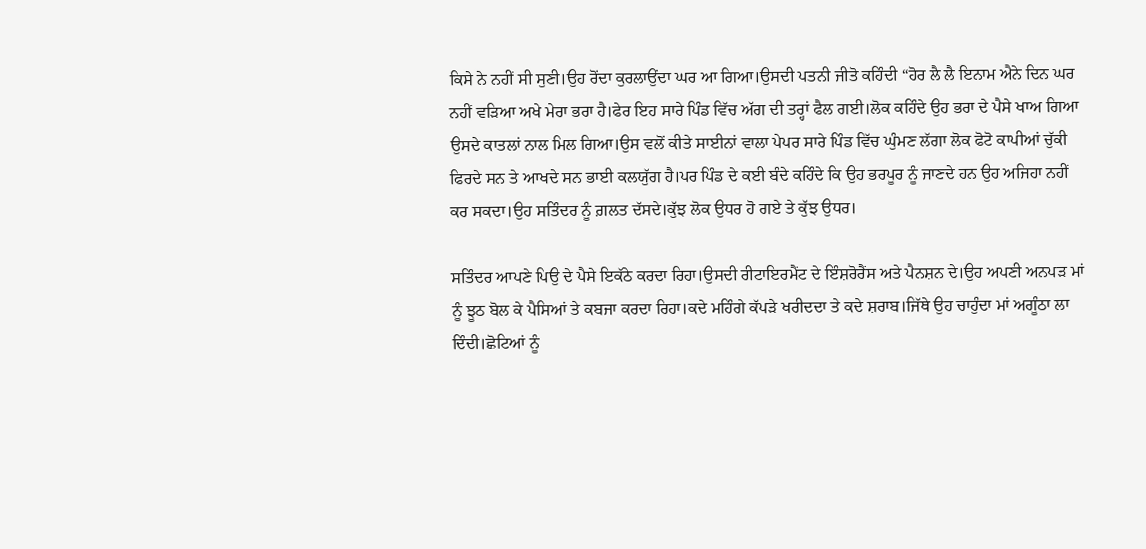ਕਿਸੇ ਨੇ ਨਹੀਂ ਸੀ ਸੁਣੀ।ਉਹ ਰੋਂਦਾ ਕੁਰਲਾਉਂਦਾ ਘਰ ਆ ਗਿਆ।ਉਸਦੀ ਪਤਨੀ ਜੀਤੋ ਕਹਿੰਦੀ “ਹੋਰ ਲੈ ਲੈ ਇਨਾਮ ਐਨੇ ਦਿਨ ਘਰ ਨਹੀਂ ਵੜਿਆ ਅਖੇ ਮੇਰਾ ਭਰਾ ਹੈ।ਫੇਰ ਇਹ ਸਾਰੇ ਪਿੰਡ ਵਿੱਚ ਅੱਗ ਦੀ ਤਰ੍ਹਾਂ ਫੈਲ ਗਈ।ਲੋਕ ਕਹਿੰਦੇ ਉਹ ਭਰਾ ਦੇ ਪੈਸੇ ਖਾਅ ਗਿਆ ਉਸਦੇ ਕਾਤਲਾਂ ਨਾਲ ਮਿਲ ਗਿਆ।ਉਸ ਵਲੋਂ ਕੀਤੇ ਸਾਈਨਾਂ ਵਾਲਾ ਪੇਪਰ ਸਾਰੇ ਪਿੰਡ ਵਿੱਚ ਘੁੰਮਣ ਲੱਗਾ ਲੋਕ ਫੋਟੋ ਕਾਪੀਆਂ ਚੁੱਕੀ ਫਿਰਦੇ ਸਨ ਤੇ ਆਖਦੇ ਸਨ ਭਾਈ ਕਲਯੁੱਗ ਹੈ।ਪਰ ਪਿੰਡ ਦੇ ਕਈ ਬੰਦੇ ਕਹਿੰਦੇ ਕਿ ਉਹ ਭਰਪੂਰ ਨੂੰ ਜਾਣਦੇ ਹਨ ਉਹ ਅਜਿਹਾ ਨਹੀਂ ਕਰ ਸਕਦਾ।ਉਹ ਸਤਿੰਦਰ ਨੂੰ ਗ਼ਲਤ ਦੱਸਦੇ।ਕੁੱਝ ਲੋਕ ਉਧਰ ਹੋ ਗਏ ਤੇ ਕੁੱਝ ਉਧਰ।

ਸਤਿੰਦਰ ਆਪਣੇ ਪਿਉ ਦੇ ਪੈਸੇ ਇਕੱਠੇ ਕਰਦਾ ਰਿਹਾ।ਉਸਦੀ ਰੀਟਾਇਰਮੈਂਟ ਦੇ ਇੰਸ਼ਰੋਰੈਂਸ ਅਤੇ ਪੈਨਸ਼ਨ ਦੇ।ਉਹ ਅਪਣੀ ਅਨਪੜ ਮਾਂ ਨੂੰ ਝੂਠ ਬੋਲ ਕੇ ਪੈਸਿਆਂ ਤੇ ਕਬਜਾ ਕਰਦਾ ਰਿਹਾ।ਕਦੇ ਮਹਿੰਗੇ ਕੱਪੜੇ ਖਰੀਦਦਾ ਤੇ ਕਦੇ ਸ਼ਰਾਬ।ਜਿੱਥੇ ਉਹ ਚਾਹੁੰਦਾ ਮਾਂ ਅਗੂੰਠਾ ਲਾ ਦਿੰਦੀ।ਛੋਟਿਆਂ ਨੂੰ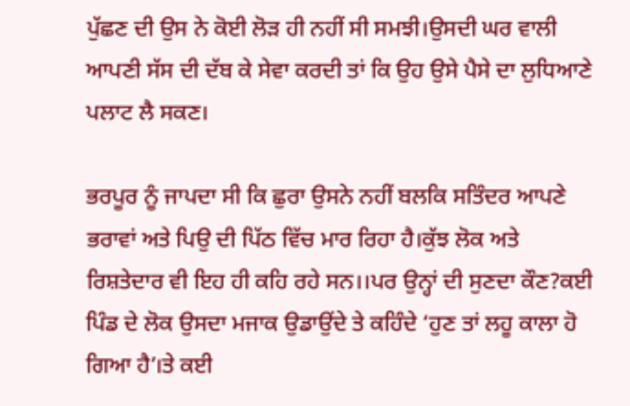ਪੁੱਛਣ ਦੀ ਉਸ ਨੇ ਕੋਈ ਲੋੜ ਹੀ ਨਹੀਂ ਸੀ ਸਮਝੀ।ਉਸਦੀ ਘਰ ਵਾਲੀ ਆਪਣੀ ਸੱਸ ਦੀ ਦੱਬ ਕੇ ਸੇਵਾ ਕਰਦੀ ਤਾਂ ਕਿ ਉਹ ਉਸੇ ਪੈਸੇ ਦਾ ਲੁਧਿਆਣੇ ਪਲਾਟ ਲੈ ਸਕਣ।

ਭਰਪੂਰ ਨੂੰ ਜਾਪਦਾ ਸੀ ਕਿ ਛੁਰਾ ਉਸਨੇ ਨਹੀਂ ਬਲਕਿ ਸਤਿੰਦਰ ਆਪਣੇ ਭਰਾਵਾਂ ਅਤੇ ਪਿਉ ਦੀ ਪਿੱਠ ਵਿੱਚ ਮਾਰ ਰਿਹਾ ਹੈ।ਕੁੱਝ ਲੋਕ ਅਤੇ ਰਿਸ਼ਤੇਦਾਰ ਵੀ ਇਹ ਹੀ ਕਹਿ ਰਹੇ ਸਨ।।ਪਰ ਉਨ੍ਹਾਂ ਦੀ ਸੁਣਦਾ ਕੌਣ?ਕਈ ਪਿੰਡ ਦੇ ਲੋਕ ਉਸਦਾ ਮਜਾਕ ਉਡਾਉਂਦੇ ਤੇ ਕਹਿੰਦੇ ‘ਹੁਣ ਤਾਂ ਲਹੂ ਕਾਲਾ ਹੋ ਗਿਆ ਹੈ’।ਤੇ ਕਈ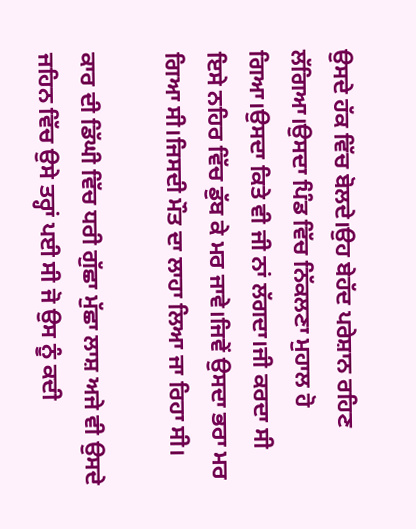ਉਸਦੇ ਹੱਕ ਵਿੱਚ ਬੋਲਦੇ।ਉਹ ਬੇਹੱਦ ਪਰੇਸ਼ਾਨ ਰਹਿਣ ਲੱਗਿਆ।ਉਸਦਾ ਪਿੰਡ ਵਿੱਚ ਨਿੱਕਲਣਾ ਮੁਹਾਲ ਹੋ ਗਿਆ।ਉਸਦਾ ਕਿਤੇ ਵੀ ਜੀ ਨਾਂ ਲੱਗਦਾ।ਜੀ ਕਰਦਾ ਸੀ ਇਸੇ ਨਹਿਰ ਵਿੱਚ ਡੁੱਬ ਕੇ ਮਰ ਜਾਵੇ।ਜਿਵੇਂ ਉਸਦਾ ਭਰਾ ਮਰ ਗਿਆ ਸੀ।ਜਿਸਦੀ ਮੌਤ ਦਾ ਲਾਹਾ ਲਿਆ ਜਾ ਰਿਹਾ ਸੀ।

ਕਾਰ ਦੀ ਡਿੱਘੀ ਵਿੱਚ ਧਰੀ ਗੁੱਛਾ ਮੁੱਛਾ ਲਾਸ਼ ਅਜੇ ਵੀ ਉਸਦੇ ਜਹਿਨ ਵਿੱਚ ਉਸੇ ਤਰ੍ਹਾਂ ਪਈ ਸੀ ਜੋ ਉਸ ਨੂੰ ਕਦੀ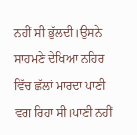ਨਹੀਂ ਸੀ ਭੁੱਲਦੀ।ਉਸਨੇ ਸਾਹਮਣੇ ਦੇਖਿਆ ਨਹਿਰ ਵਿੱਚ ਛੱਲਾਂ ਮਾਰਦਾ ਪਾਣੀ ਵਗ ਰਿਹਾ ਸੀ।ਪਾਣੀ ਨਹੀਂ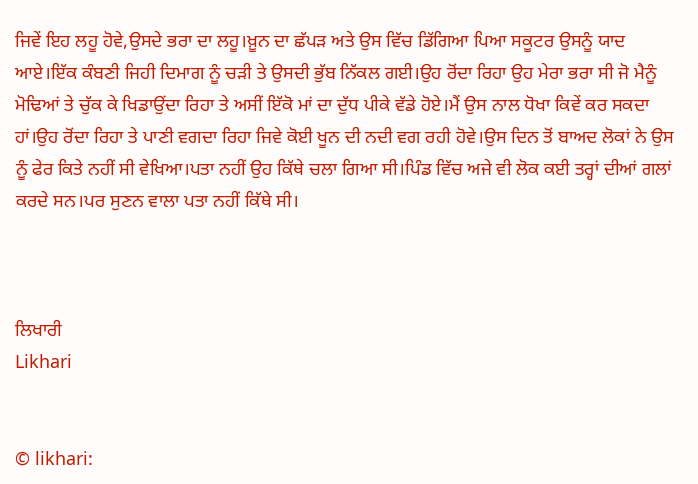ਜਿਵੇਂ ਇਹ ਲਹੂ ਹੋਵੇ,ਉਸਦੇ ਭਰਾ ਦਾ ਲਹੂ।ਖ਼ੂਨ ਦਾ ਛੱਪੜ ਅਤੇ ਉਸ ਵਿੱਚ ਡਿੱਗਿਆ ਪਿਆ ਸਕੂਟਰ ਉਸਨੂੰ ਯਾਦ ਆਏ।ਇੱਕ ਕੰਬਣੀ ਜਿਹੀ ਦਿਮਾਗ ਨੂੰ ਚੜੀ ਤੇ ਉਸਦੀ ਭੁੱਬ ਨਿੱਕਲ ਗਈ।ਉਹ ਰੋਂਦਾ ਰਿਹਾ ਉਹ ਮੇਰਾ ਭਰਾ ਸੀ ਜੋ ਮੈਨੂੰ ਮੋਢਿਆਂ ਤੇ ਚੁੱਕ ਕੇ ਖਿਡਾਉਂਦਾ ਰਿਹਾ ਤੇ ਅਸੀਂ ਇੱਕੋ ਮਾਂ ਦਾ ਦੁੱਧ ਪੀਕੇ ਵੱਡੇ ਹੋਏ।ਮੈਂ ਉਸ ਨਾਲ ਧੋਖਾ ਕਿਵੇਂ ਕਰ ਸਕਦਾ ਹਾਂ।ਉਹ ਰੋਂਦਾ ਰਿਹਾ ਤੇ ਪਾਣੀ ਵਗਦਾ ਰਿਹਾ ਜਿਵੇ ਕੋਈ ਖੂਨ ਦੀ ਨਦੀ ਵਗ ਰਹੀ ਹੋਵੇ।ਉਸ ਦਿਨ ਤੋਂ ਬਾਅਦ ਲੋਕਾਂ ਨੇ ਉਸ ਨੂੰ ਫੇਰ ਕਿਤੇ ਨਹੀਂ ਸੀ ਵੇਖਿਆ।ਪਤਾ ਨਹੀਂ ਉਹ ਕਿੱਥੇ ਚਲਾ ਗਿਆ ਸੀ।ਪਿੰਡ ਵਿੱਚ ਅਜੇ ਵੀ ਲੋਕ ਕਈ ਤਰ੍ਹਾਂ ਦੀਆਂ ਗਲਾਂ ਕਰਦੇ ਸਨ।ਪਰ ਸੁਣਨ ਵਾਲਾ ਪਤਾ ਨਹੀਂ ਕਿੱਥੇ ਸੀ।



ਲਿਖਾਰੀ
Likhari


© likhari: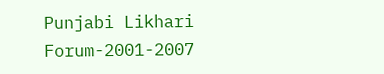Punjabi Likhari Forum-2001-2007